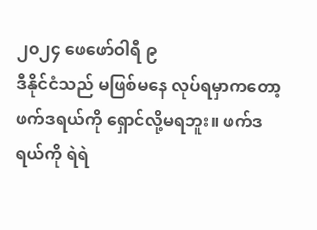၂၀၂၄ ဖေဖော်ဝါရီ ၉
ဒီနိုင်ငံသည် မဖြစ်မနေ လုပ်ရမှာကတော့ ဖက်ဒရယ်ကို ရှောင်လို့မရဘူး။ ဖက်ဒရယ်ကို ရဲရဲ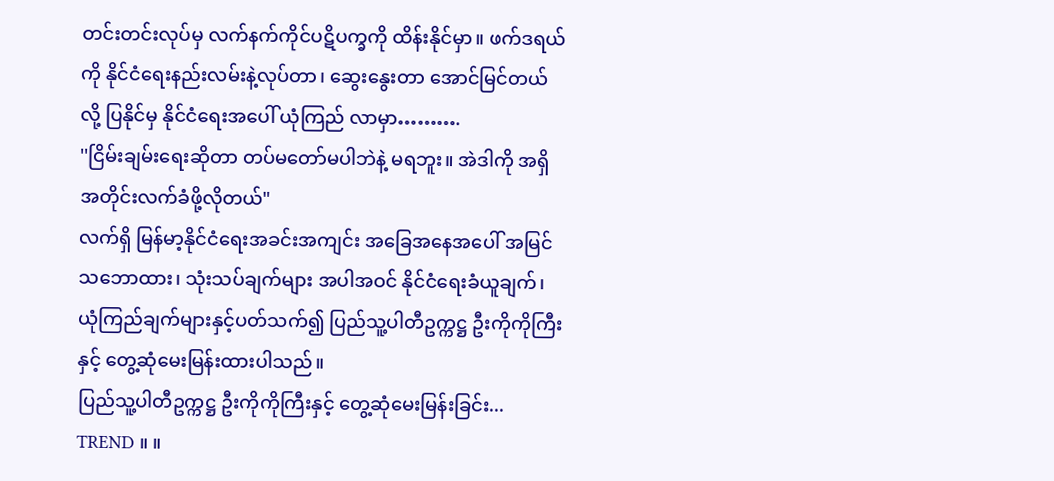တင်းတင်းလုပ်မှ လက်နက်ကိုင်ပဋိပက္ခကို ထိန်းနိုင်မှာ။ ဖက်ဒရယ်ကို နိုင်ငံရေးနည်းလမ်းနဲ့လုပ်တာ၊ ဆွေးနွေးတာ အောင်မြင်တယ်လို့ ပြနိုင်မှ နိုင်ငံရေးအပေါ် ယုံကြည် လာမှာ……….
''ငြိမ်းချမ်းရေးဆိုတာ တပ်မတော်မပါဘဲနဲ့ မရဘူး။ အဲဒါကို အရှိအတိုင်းလက်ခံဖို့လိုတယ်"
လက်ရှိ မြန်မာ့နိုင်ငံရေးအခင်းအကျင်း အခြေအနေအပေါ် အမြင်သဘောထား၊ သုံးသပ်ချက်များ အပါအဝင် နိုင်ငံရေးခံယူချက်၊ ယုံကြည်ချက်များနှင့်ပတ်သက်၍ ပြည်သူ့ပါတီဥက္ကဋ္ဌ ဦးကိုကိုကြီးနှင့် တွေ့ဆုံမေးမြန်းထားပါသည်။
ပြည်သူ့ပါတီဥက္ကဋ္ဌ ဦးကိုကိုကြီးနှင့် တွေ့ဆုံမေးမြန်းခြင်း...
TREND ။ ။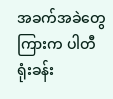အခက်အခဲတွေကြားက ပါတီရုံးခန်း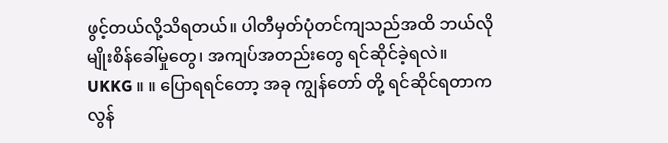ဖွင့်တယ်လို့သိရတယ်။ ပါတီမှတ်ပုံတင်ကျသည်အထိ ဘယ်လိုမျိုးစိန်ခေါ်မှုတွေ၊ အကျပ်အတည်းတွေ ရင်ဆိုင်ခဲ့ရလဲ။
UKKG ။ ။ ပြောရရင်တော့ အခု ကျွန်တော် တို့ ရင်ဆိုင်ရတာက လွန်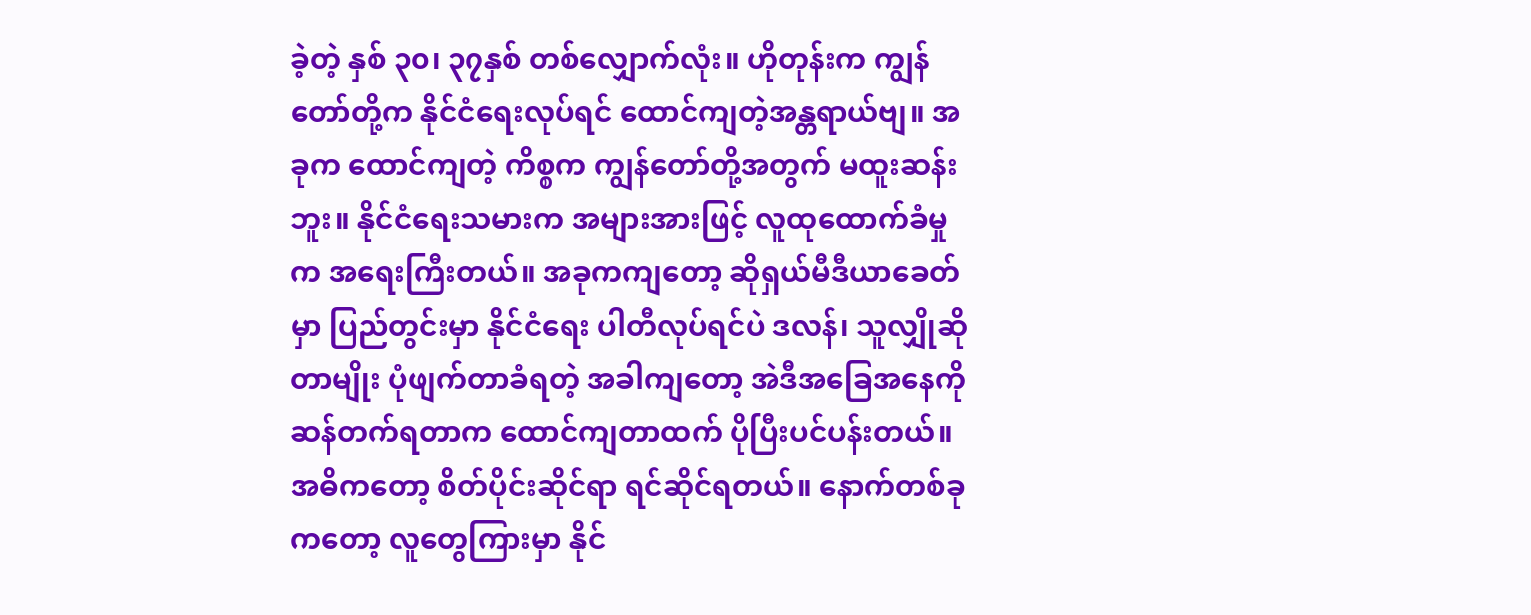ခဲ့တဲ့ နှစ် ၃၀၊ ၃၇နှစ် တစ်လျှောက်လုံး။ ဟိုတုန်းက ကျွန်တော်တို့က နိုင်ငံရေးလုပ်ရင် ထောင်ကျတဲ့အန္တရာယ်ဗျ။ အခုက ထောင်ကျတဲ့ ကိစ္စက ကျွန်တော်တို့အတွက် မထူးဆန်းဘူး။ နိုင်ငံရေးသမားက အများအားဖြင့် လူထုထောက်ခံမှုက အရေးကြီးတယ်။ အခုကကျတော့ ဆိုရှယ်မီဒီယာခေတ်မှာ ပြည်တွင်းမှာ နိုင်ငံရေး ပါတီလုပ်ရင်ပဲ ဒလန်၊ သူလျှိုဆိုတာမျိုး ပုံဖျက်တာခံရတဲ့ အခါကျတော့ အဲဒီအခြေအနေကို ဆန်တက်ရတာက ထောင်ကျတာထက် ပိုပြီးပင်ပန်းတယ်။ အဓိကတော့ စိတ်ပိုင်းဆိုင်ရာ ရင်ဆိုင်ရတယ်။ နောက်တစ်ခုကတော့ လူတွေကြားမှာ နိုင်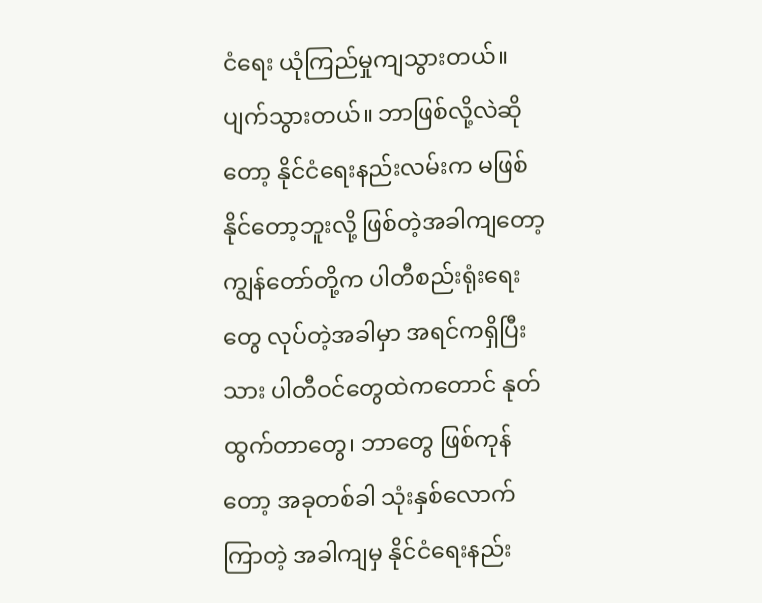ငံရေး ယုံကြည်မှုကျသွားတယ်။ ပျက်သွားတယ်။ ဘာဖြစ်လို့လဲဆိုတော့ နိုင်ငံရေးနည်းလမ်းက မဖြစ်နိုင်တော့ဘူးလို့ ဖြစ်တဲ့အခါကျတော့ ကျွန်တော်တို့က ပါတီစည်းရုံးရေးတွေ လုပ်တဲ့အခါမှာ အရင်ကရှိပြီးသား ပါတီဝင်တွေထဲကတောင် နုတ်ထွက်တာတွေ၊ ဘာတွေ ဖြစ်ကုန်တော့ အခုတစ်ခါ သုံးနှစ်လောက်ကြာတဲ့ အခါကျမှ နိုင်ငံရေးနည်း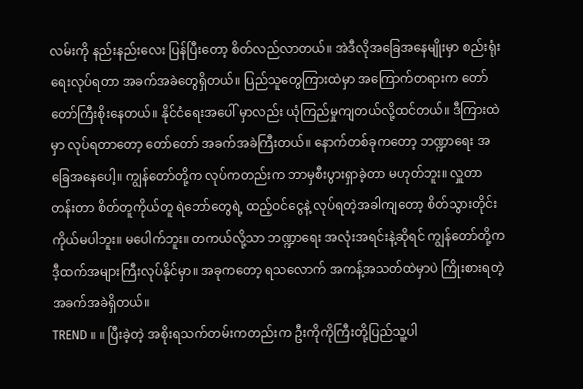လမ်းကို နည်းနည်းလေး ပြန်ပြီးတော့ စိတ်လည်လာတယ်။ အဲဒီလိုအခြေအနေမျိုးမှာ စည်းရုံးရေးလုပ်ရတာ အခက်အခဲတွေရှိတယ်။ ပြည်သူတွေကြားထဲမှာ အကြောက်တရားက တော်တော်ကြီးစိုးနေတယ်။ နိုင်ငံရေးအပေါ် မှာလည်း ယုံကြည်မှုကျတယ်လို့ထင်တယ်။ ဒီကြားထဲမှာ လုပ်ရတာတော့ တော်တော် အခက်အခဲကြီးတယ်။ နောက်တစ်ခုကတော့ ဘဏ္ဍာရေး အခြေအနေပေါ့။ ကျွန်တော်တို့က လုပ်ကတည်းက ဘာမှစီးပွားရှာခဲ့တာ မဟုတ်ဘူး။ လှူတာတန်းတာ စိတ်တူကိုယ်တူ ရဲဘော်တွေရဲ့ ထည့်ဝင်ငွေနဲ့ လုပ်ရတဲ့အခါကျတော့ စိတ်သွားတိုင်း ကိုယ်မပါဘူး။ မပေါက်ဘူး။ တကယ်လို့သာ ဘဏ္ဍာရေး အလုံးအရင်းနဲ့ဆိုရင် ကျွန်တော်တို့က ဒီ့ထက်အများကြီးလုပ်နိုင်မှာ။ အခုကတော့ ရသလောက် အကန့်အသတ်ထဲမှာပဲ ကြိုးစားရတဲ့ အခက်အခဲရှိတယ်။
TREND ။ ။ ပြီးခဲ့တဲ့ အစိုးရသက်တမ်းကတည်းက ဦးကိုကိုကြီးတို့ပြည်သူ့ပါ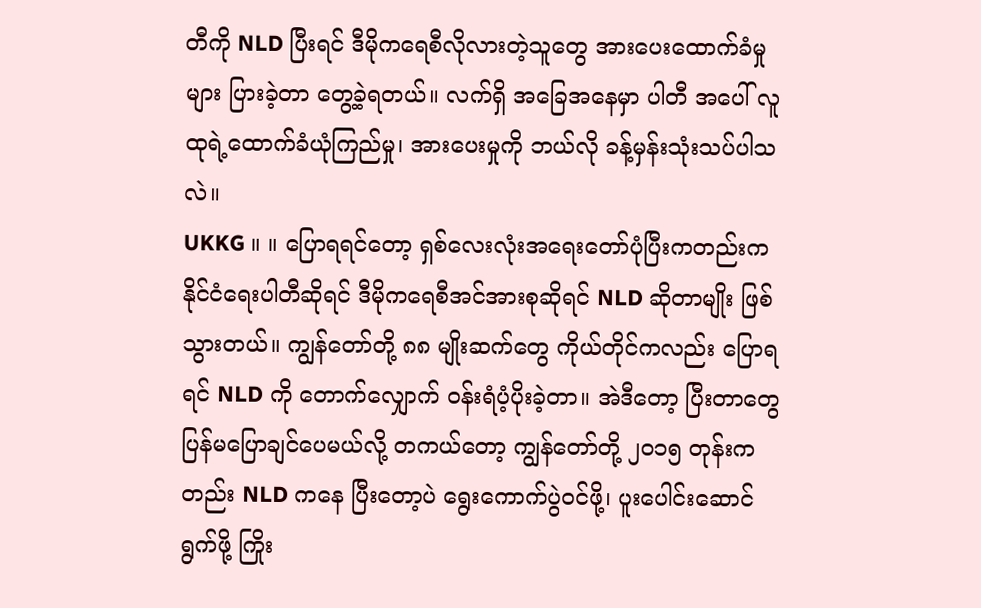တီကို NLD ပြီးရင် ဒီမိုကရေစီလိုလားတဲ့သူတွေ အားပေးထောက်ခံမှုများ ပြားခဲ့တာ တွေ့ခဲ့ရတယ်။ လက်ရှိ အခြေအနေမှာ ပါတီ အပေါ် လူထုရဲ့ထောက်ခံယုံကြည်မှု၊ အားပေးမှုကို ဘယ်လို ခန့်မှန်းသုံးသပ်ပါသလဲ။
UKKG ။ ။ ပြောရရင်တော့ ရှစ်လေးလုံးအရေးတော်ပုံပြီးကတည်းက နိုင်ငံရေးပါတီဆိုရင် ဒီမိုကရေစီအင်အားစုဆိုရင် NLD ဆိုတာမျိုး ဖြစ်သွားတယ်။ ကျွန်တော်တို့ ၈၈ မျိုးဆက်တွေ ကိုယ်တိုင်ကလည်း ပြောရရင် NLD ကို တောက်လျှောက် ဝန်းရံပံ့ပိုးခဲ့တာ။ အဲဒီတော့ ပြီးတာတွေ ပြန်မပြောချင်ပေမယ်လို့ တကယ်တော့ ကျွန်တော်တို့ ၂၀၁၅ တုန်းကတည်း NLD ကနေ ပြီးတော့ပဲ ရွေးကောက်ပွဲဝင်ဖို့၊ ပူးပေါင်းဆောင်ရွက်ဖို့ ကြိုး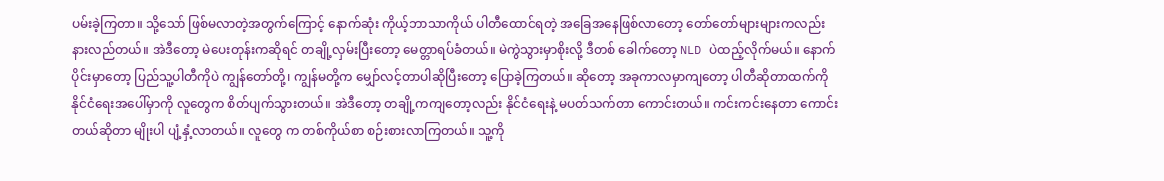ပမ်းခဲ့ကြတာ။ သို့သော် ဖြစ်မလာတဲ့အတွက်ကြောင့် နောက်ဆုံး ကိုယ့်ဘာသာကိုယ် ပါတီထောင်ရတဲ့ အခြေအနေဖြစ်လာတော့ တော်တော်များများကလည်း နားလည်တယ်။ အဲဒီတော့ မဲပေးတုန်းကဆိုရင် တချို့လှမ်းပြီးတော့ မေတ္တာရပ်ခံတယ်။ မဲကွဲသွားမှာစိုးလို့ ဒီတစ် ခေါက်တော့ NLD ပဲထည့်လိုက်မယ်။ နောက်ပိုင်းမှာတော့ ပြည်သူ့ပါတီကိုပဲ ကျွန်တော်တို့၊ ကျွန်မတို့က မျှော်လင့်တာပါဆိုပြီးတော့ ပြောခဲ့ကြတယ်။ ဆိုတော့ အခုကာလမှာကျတော့ ပါတီဆိုတာထက်ကို နိုင်ငံရေးအပေါ်မှာကို လူတွေက စိတ်ပျက်သွားတယ်။ အဲဒီတော့ တချို့ကကျတော့လည်း နိုင်ငံရေးနဲ့ မပတ်သက်တာ ကောင်းတယ်။ ကင်းကင်းနေတာ ကောင်းတယ်ဆိုတာ မျိုးပါ ပျံ့နှံ့လာတယ်။ လူတွေ က တစ်ကိုယ်စာ စဉ်းစားလာကြတယ်။ သူ့ကို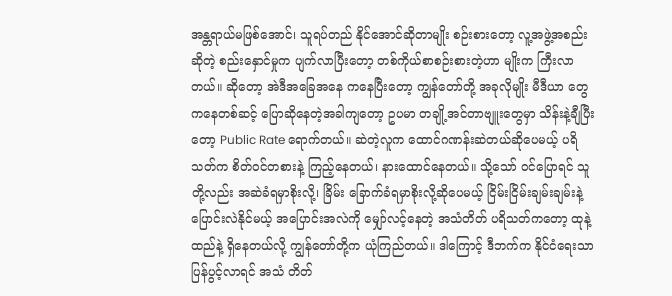အန္တရာယ်မဖြစ်အောင်၊ သူရပ်တည် နိုင်အောင်ဆိုတာမျိုး စဉ်းစားတော့ လူ့အဖွဲ့အစည်းဆိုတဲ့ စည်းနှောင်မှုက ပျက်လာပြီးတော့ တစ်ကိုယ်စာစဉ်းစားတဲ့ဟာ မျိုးက ကြီးလာတယ်။ ဆိုတော့ အဲဒီအခြေအနေ ကနေပြီးတော့ ကျွန်တော်တို့ အခုလိုမျိုး မီဒီယာ တွေကနေတစ်ဆင့် ပြောဆိုနေတဲ့အခါကျတော့ ဥပမာ တချို့အင်တာဗျူးတွေမှာ သိန်းနဲ့ချီပြီးတော့ Public Rate ရောက်တယ်။ ဆဲတဲ့လူက ထောင်ဂဏန်းဆဲတယ်ဆိုပေမယ့် ပရိသတ်က စိတ်ဝင်တစားနဲ့ ကြည့်နေတယ်၊ နားထောင်နေတယ်။ သို့သော် ဝင်ပြောရင် သူတို့လည်း အဆဲခံရမှာစိုးလို့၊ ခြိမ်း ခြောက်ခံရမှာစိုးလို့ဆိုပေမယ့် ငြိမ်းငြိမ်းချမ်းချမ်းနဲ့ ပြောင်းလဲနိုင်မယ့် အပြောင်းအလဲကို မျှော်လင့်နေတဲ့ အသံတိတ် ပရိသတ်ကတော့ ထုနဲ့ထည်နဲ့ ရှိနေတယ်လို့ ကျွန်တော်တို့က ယုံကြည်တယ်။ ဒါကြောင့် ဒီဘက်က နိုင်ငံရေးသာ ပြန်ပွင့်လာရင် အသံ တိတ်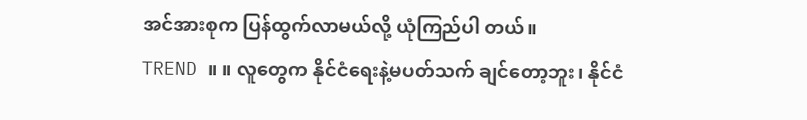အင်အားစုက ပြန်ထွက်လာမယ်လို့ ယုံကြည်ပါ တယ်။
TREND ။ ။ လူတွေက နိုင်ငံရေးနဲ့မပတ်သက် ချင်တော့ဘူး၊ နိုင်ငံ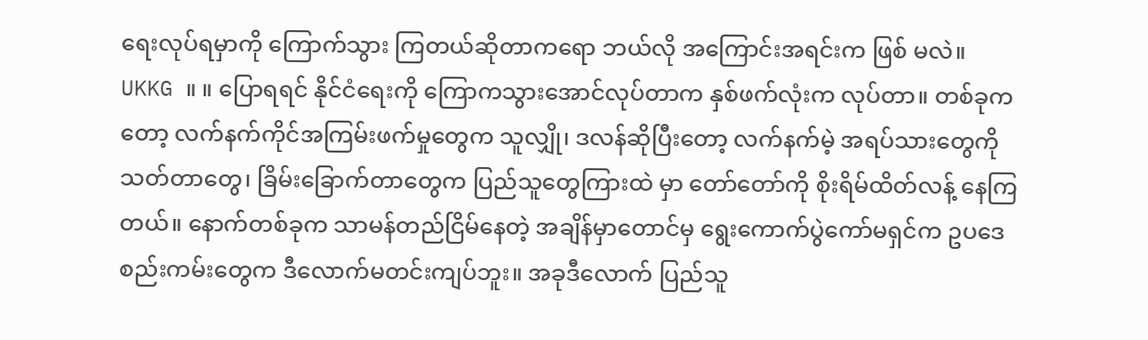ရေးလုပ်ရမှာကို ကြောက်သွား ကြတယ်ဆိုတာကရော ဘယ်လို အကြောင်းအရင်းက ဖြစ် မလဲ။
UKKG ။ ။ ပြောရရင် နိုင်ငံရေးကို ကြောကသွားအောင်လုပ်တာက နှစ်ဖက်လုံးက လုပ်တာ။ တစ်ခုကတော့ လက်နက်ကိုင်အကြမ်းဖက်မှုတွေက သူလျှို၊ ဒလန်ဆိုပြီးတော့ လက်နက်မဲ့ အရပ်သားတွေကို သတ်တာတွေ၊ ခြိမ်းခြောက်တာတွေက ပြည်သူတွေကြားထဲ မှာ တော်တော်ကို စိုးရိမ်ထိတ်လန့် နေကြတယ်။ နောက်တစ်ခုက သာမန်တည်ငြိမ်နေတဲ့ အချိန်မှာတောင်မှ ရွေးကောက်ပွဲကော်မရှင်က ဥပဒေစည်းကမ်းတွေက ဒီလောက်မတင်းကျပ်ဘူး။ အခုဒီလောက် ပြည်သူ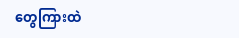တွေကြားထဲ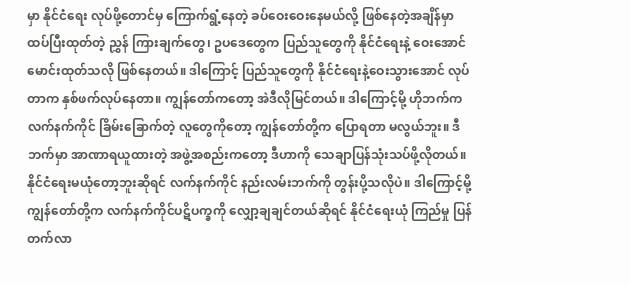မှာ နိုင်ငံရေး လုပ်ဖို့တောင်မှ ကြောက်ရွံ့နေတဲ့ ခပ်ဝေးဝေးနေမယ်လို့ ဖြစ်နေတဲ့အချိန်မှာ ထပ်ပြီးထုတ်တဲ့ ညွှန် ကြားချက်တွေ၊ ဥပဒေတွေက ပြည်သူတွေကို နိုင်ငံရေးနဲ့ ဝေးအောင်မောင်းထုတ်သလို ဖြစ်နေတယ်။ ဒါကြောင့် ပြည်သူတွေကို နိုင်ငံရေးနဲ့ဝေးသွားအောင် လုပ်တာက နှစ်ဖက်လုပ်နေတာ။ ကျွန်တော်ကတော့ အဲဒီလိုမြင်တယ်။ ဒါကြောင့်မို့ ဟိုဘက်က လက်နက်ကိုင် ခြိမ်းခြောက်တဲ့ လူတွေကိုတော့ ကျွန်တော်တို့က ပြောရတာ မလွယ်ဘူး။ ဒီဘက်မှာ အာဏာရယူထားတဲ့ အဖွဲ့အစည်းကတော့ ဒီဟာကို သေချာပြန်သုံးသပ်ဖို့လိုတယ်။ နိုင်ငံရေးမယုံတော့ဘူးဆိုရင် လက်နက်ကိုင် နည်းလမ်းဘက်ကို တွန်းပို့သလိုပဲ။ ဒါကြောင့်မို့ ကျွန်တော်တို့က လက်နက်ကိုင်ပဋိပက္ခကို လျှော့ချချင်တယ်ဆိုရင် နိုင်ငံရေးယုံ ကြည်မှု ပြန်တက်လာ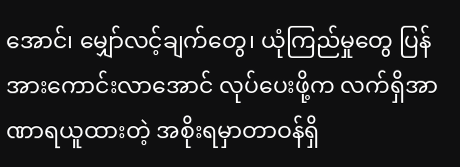အောင်၊ မျှော်လင့်ချက်တွေ၊ ယုံကြည်မှုတွေ ပြန်အားကောင်းလာအောင် လုပ်ပေးဖို့က လက်ရှိအာဏာရယူထားတဲ့ အစိုးရမှာတာဝန်ရှိ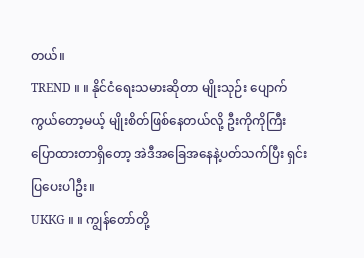တယ်။
TREND ။ ။ နိုင်ငံရေးသမားဆိုတာ မျိုးသုဉ်း ပျောက်ကွယ်တော့မယ့် မျိုးစိတ်ဖြစ်နေတယ်လို့ ဦးကိုကိုကြီး ပြောထားတာရှိတော့ အဲဒီအခြေအနေနဲ့ပတ်သက်ပြီး ရှင်းပြပေးပါဦး။
UKKG ။ ။ ကျွန်တော်တို့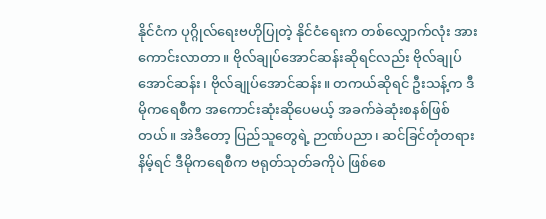နိုင်ငံက ပုဂ္ဂိုလ်ရေးဗဟိုပြုတဲ့ နိုင်ငံရေးက တစ်လျှောက်လုံး အားကောင်းလာတာ။ ဗိုလ်ချုပ်အောင်ဆန်းဆိုရင်လည်း ဗိုလ်ချုပ်အောင်ဆန်း၊ ဗိုလ်ချုပ်အောင်ဆန်း။ တကယ်ဆိုရင် ဦးသန့်က ဒီမိုကရေစီက အကောင်းဆုံးဆိုပေမယ့် အခက်ခဲဆုံးစနစ်ဖြစ်တယ်။ အဲဒီတော့ ပြည်သူတွေရဲ့ ဉာဏ်ပညာ၊ ဆင်ခြင်တုံတရားနိမ့်ရင် ဒီမိုကရေစီက ဗရုတ်သုတ်ခကိုပဲ ဖြစ်စေ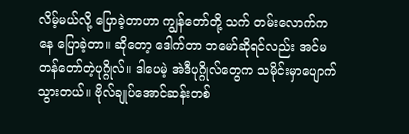လိမ့်မယ်လို့ ပြောခဲ့တာဟာ ကျွန်တော်တို့ သက် တမ်းလောက်ကနေ ပြောခဲ့တာ။ ဆိုတော့ ဒေါက်တာ ဘမော်ဆိုရင်လည်း အင်မတန်တော်တဲ့ပုဂ္ဂိုလ်။ ဒါပေမဲ့ အဲဒီပုဂ္ဂိုလ်တွေက သမိုင်းမှာပျောက်သွားတယ်။ ဗိုလ်ချုပ်အောင်ဆန်းတစ်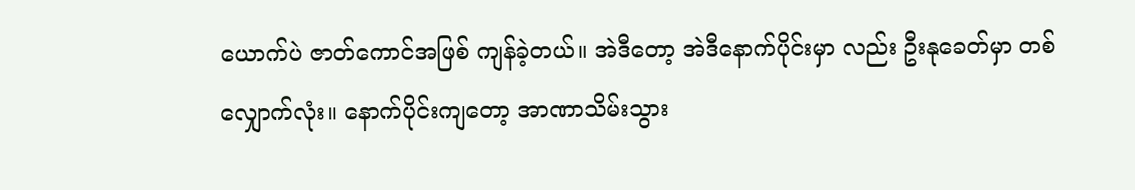ယောက်ပဲ ဇာတ်ကောင်အဖြစ် ကျန်ခဲ့တယ်။ အဲဒီတော့ အဲဒီနောက်ပိုင်းမှာ လည်း ဦးနုခေတ်မှာ တစ်လျှောက်လုံး။ နောက်ပိုင်းကျတော့ အာဏာသိမ်းသွား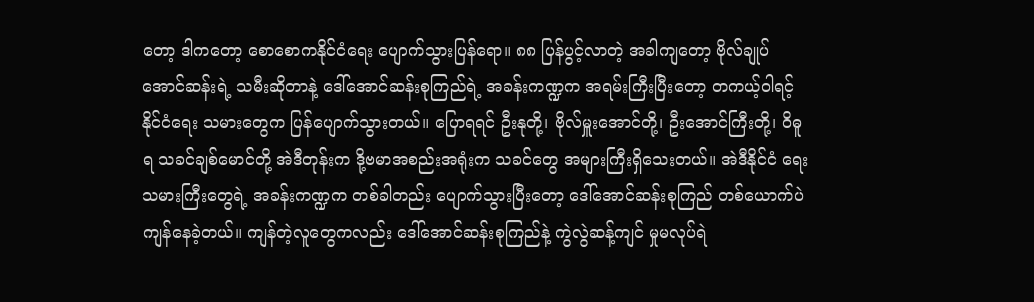တော့ ဒါကတော့ စောစောကနိုင်ငံရေး ပျောက်သွားပြန်ရော။ ၈၈ ပြန်ပွင့်လာတဲ့ အခါကျတော့ ဗိုလ်ချုပ်အောင်ဆန်းရဲ့ သမီးဆိုတာနဲ့ ဒေါ်အောင်ဆန်းစုကြည်ရဲ့ အခန်းကဏ္ဍက အရမ်းကြီးပြီးတော့ တကယ့်ဝါရင့် နိုင်ငံရေး သမားတွေက ပြန်ပျောက်သွားတယ်။ ပြောရရင် ဦးနုတို့၊ ဗိုလ်မှူးအောင်တို့၊ ဦးအောင်ကြီးတို့၊ ဝိဓူရ သခင်ချစ်မောင်တို့ အဲဒီတုန်းက ဒို့ဗမာအစည်းအရုံးက သခင်တွေ အများကြီးရှိသေးတယ်။ အဲဒီနိုင်ငံ ရေးသမားကြီးတွေရဲ့ အခန်းကဏ္ဍက တစ်ခါတည်း ပျောက်သွားပြီးတော့ ဒေါ်အောင်ဆန်းစုကြည် တစ်ယောက်ပဲ ကျန်နေခဲ့တယ်။ ကျန်တဲ့လူတွေကလည်း ဒေါ်အောင်ဆန်းစုကြည်နဲ့ ကွဲလွဲဆန့်ကျင် မှုမလုပ်ရဲ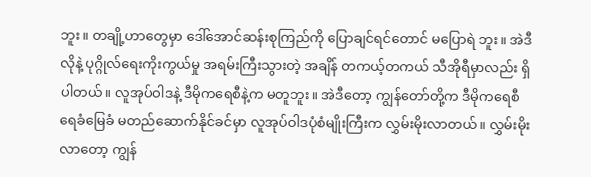ဘူး။ တချို့ဟာတွေမှာ ဒေါ်အောင်ဆန်းစုကြည်ကို ပြောချင်ရင်တောင် မပြောရဲ ဘူး။ အဲဒီလိုနဲ့ ပုဂ္ဂိုလ်ရေးကိုးကွယ်မှု အရမ်းကြီးသွားတဲ့ အချိန် တကယ့်တကယ် သီအိုရီမှာလည်း ရှိပါတယ်။ လူအုပ်ဝါဒနဲ့ ဒီမိုကရေစီနဲ့က မတူဘူး။ အဲဒီတော့ ကျွန်တော်တို့က ဒီမိုကရေစီ ရေခံမြေခံ မတည်ဆောက်နိုင်ခင်မှာ လူအုပ်ဝါဒပုံစံမျိုးကြီးက လွှမ်းမိုးလာတယ်။ လွှမ်းမိုးလာတော့ ကျွန်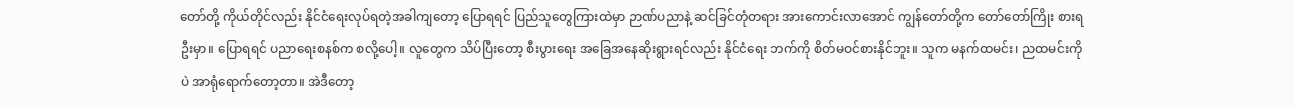တော်တို့ ကိုယ်တိုင်လည်း နိုင်ငံရေးလုပ်ရတဲ့အခါကျတော့ ပြောရရင် ပြည်သူတွေကြားထဲမှာ ဉာဏ်ပညာနဲ့ ဆင်ခြင်တုံတရား အားကောင်းလာအောင် ကျွန်တော်တို့က တော်တော်ကြိုး စားရဦးမှာ။ ပြောရရင် ပညာရေးစနစ်က စလို့ပေါ့။ လူတွေက သိပ်ပြီးတော့ စီးပွားရေး အခြေအနေဆိုးရွားရင်လည်း နိုင်ငံရေး ဘက်ကို စိတ်မဝင်စားနိုင်ဘူး။ သူက မနက်ထမင်း၊ ညထမင်းကိုပဲ အာရုံရောက်တော့တာ။ အဲဒီတော့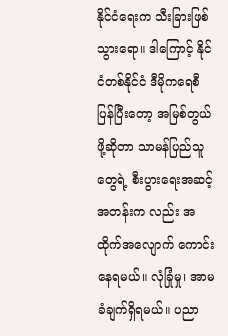နိုင်ငံရေးက သီးခြားဖြစ်သွားရော။ ဒါကြောင့် နိုင်ငံတစ်နိုင်ငံ ဒီမိုကရေစီ ပြန်ပြီးတော့ အမြစ်တွယ်ဖို့ဆိုတာ သာမန်ပြည်သူတွေရဲ့ စီးပွားရေးအဆင့်အတန်းက လည်း အထိုက်အလျောက် ကောင်းနေရမယ်။ လုံခြုံမှု၊ အာမခံချက်ရှိရမယ်။ ပညာ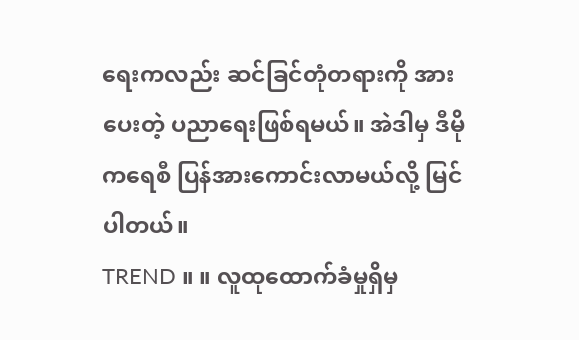ရေးကလည်း ဆင်ခြင်တုံတရားကို အားပေးတဲ့ ပညာရေးဖြစ်ရမယ်။ အဲဒါမှ ဒီမိုကရေစီ ပြန်အားကောင်းလာမယ်လို့ မြင်ပါတယ်။
TREND ။ ။ လူထုထောက်ခံမှုရှိမှ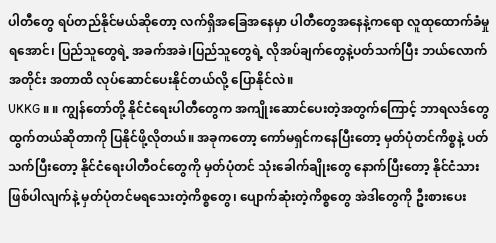ပါတီတွေ ရပ်တည်နိုင်မယ်ဆိုတော့ လက်ရှိအခြေအနေမှာ ပါတီတွေအနေနဲ့ကရော လူထုထောက်ခံမှုရအောင်၊ ပြည်သူတွေရဲ့ အခက်အခဲ၊ပြည်သူတွေရဲ့ လိုအပ်ချက်တွေနဲ့ပတ်သက်ပြီး ဘယ်လောက်အတိုင်း အတာထိ လုပ်ဆောင်ပေးနိုင်တယ်လို့ ပြောနိုင်လဲ။
UKKG ။ ။ ကျွန်တော်တို့ နိုင်ငံရေးပါတီတွေက အကျိုးဆောင်ပေးတဲ့အတွက်ကြောင့် ဘာရလဒ်တွေ ထွက်တယ်ဆိုတာကို ပြနိုင်ဖို့လိုတယ်။ အခုကတော့ ကော်မရှင်ကနေပြီးတော့ မှတ်ပုံတင်ကိစ္စနဲ့ ပတ်သက်ပြီးတော့ နိုင်ငံရေးပါတီဝင်တွေကို မှတ်ပုံတင် သုံးခေါက်ချိုးတွေ နောက်ပြီးတော့ နိုင်ငံသား ဖြစ်ပါလျက်နဲ့ မှတ်ပုံတင်မရသေးတဲ့ကိစ္စတွေ၊ ပျောက်ဆုံးတဲ့ကိစ္စတွေ အဲဒါတွေကို ဦးစားပေး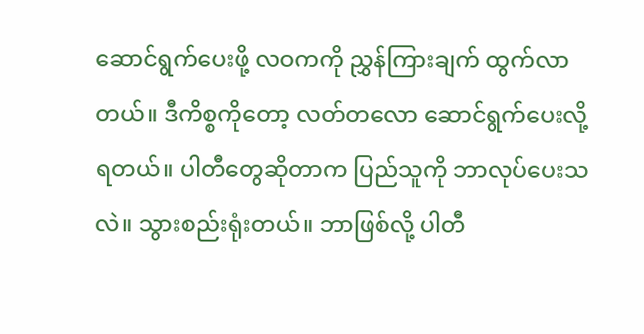ဆောင်ရွက်ပေးဖို့ လဝကကို ညွှန်ကြားချက် ထွက်လာတယ်။ ဒီကိစ္စကိုတော့ လတ်တလော ဆောင်ရွက်ပေးလို့ရတယ်။ ပါတီတွေဆိုတာက ပြည်သူကို ဘာလုပ်ပေးသလဲ။ သွားစည်းရုံးတယ်။ ဘာဖြစ်လို့ ပါတီ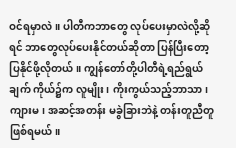ဝင်ရမှာလဲ။ ပါတီကဘာတွေ လုပ်ပေးမှာလဲလို့ဆိုရင် ဘာတွေလုပ်ပေးနိုင်တယ်ဆိုတာ ပြန်ပြီးတော့ ပြနိုင်ဖို့လိုတယ်။ ကျွန်တော်တို့ပါတီရဲ့ရည်ရွယ်ချက် ကိုယ်၌က လူမျိုး၊ ကိုးကွယ်သည့်ဘာသာ၊ ကျားမ၊ အဆင့်အတန်း မခွဲခြားဘဲနဲ့ တန်းတူညီတူဖြစ်ရမယ်။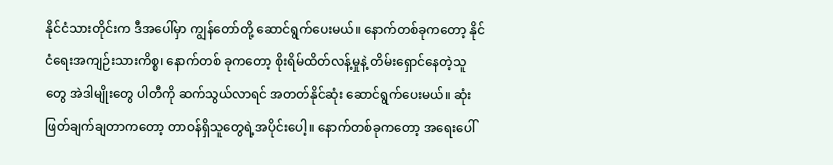နိုင်ငံသားတိုင်းက ဒီအပေါ်မှာ ကျွန်တော်တို့ ဆောင်ရွက်ပေးမယ်။ နောက်တစ်ခုကတော့ နိုင်ငံရေးအကျဉ်းသားကိစ္စ၊ နောက်တစ် ခုကတော့ စိုးရိမ်ထိတ်လန့်မှုနဲ့ တိမ်းရှောင်နေတဲ့သူတွေ အဲဒါမျိုးတွေ ပါတီကို ဆက်သွယ်လာရင် အတတ်နိုင်ဆုံး ဆောင်ရွက်ပေးမယ်။ ဆုံးဖြတ်ချက်ချတာကတော့ တာဝန်ရှိသူတွေရဲ့အပိုင်းပေါ့။ နောက်တစ်ခုကတော့ အရေးပေါ်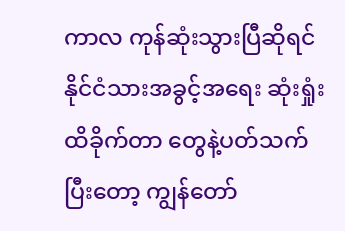ကာလ ကုန်ဆုံးသွားပြီဆိုရင် နိုင်ငံသားအခွင့်အရေး ဆုံးရှုံးထိခိုက်တာ တွေနဲ့ပတ်သက်ပြီးတော့ ကျွန်တော်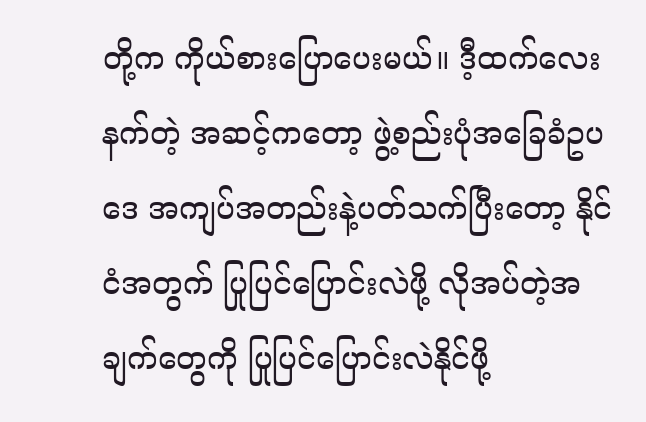တို့က ကိုယ်စားပြောပေးမယ်။ ဒီ့ထက်လေးနက်တဲ့ အဆင့်ကတော့ ဖွဲ့စည်းပုံအခြေခံဥပဒေ အကျပ်အတည်းနဲ့ပတ်သက်ပြီးတော့ နိုင်ငံအတွက် ပြုပြင်ပြောင်းလဲဖို့ လိုအပ်တဲ့အချက်တွေကို ပြုပြင်ပြောင်းလဲနိုင်ဖို့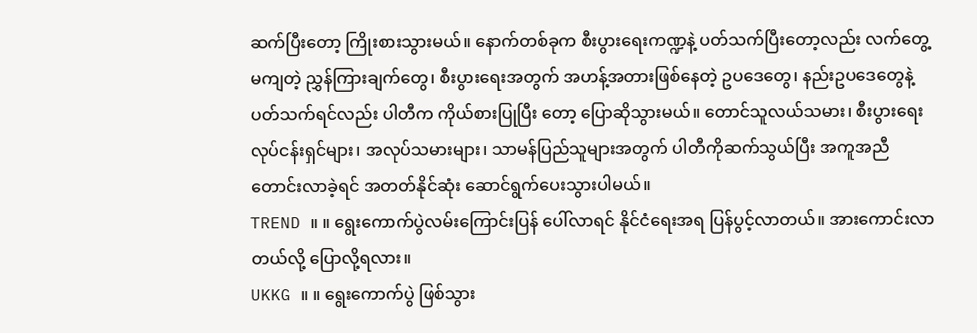ဆက်ပြီးတော့ ကြိုးစားသွားမယ်။ နောက်တစ်ခုက စီးပွားရေးကဏ္ဍနဲ့ ပတ်သက်ပြီးတော့လည်း လက်တွေ့မကျတဲ့ ညွှန်ကြားချက်တွေ၊ စီးပွားရေးအတွက် အဟန့်အတားဖြစ်နေတဲ့ ဥပဒေတွေ၊ နည်းဥပဒေတွေနဲ့ပတ်သက်ရင်လည်း ပါတီက ကိုယ်စားပြုပြီး တော့ ပြောဆိုသွားမယ်။ တောင်သူလယ်သမား၊ စီးပွားရေးလုပ်ငန်းရှင်များ၊ အလုပ်သမားများ၊ သာမန်ပြည်သူများအတွက် ပါတီကိုဆက်သွယ်ပြီး အကူအညီတောင်းလာခဲ့ရင် အတတ်နိုင်ဆုံး ဆောင်ရွက်ပေးသွားပါမယ်။
TREND ။ ။ ရွေးကောက်ပွဲလမ်းကြောင်းပြန် ပေါ်လာရင် နိုင်ငံရေးအရ ပြန်ပွင့်လာတယ်။ အားကောင်းလာတယ်လို့ ပြောလို့ရလား။
UKKG ။ ။ ရွေးကောက်ပွဲ ဖြစ်သွား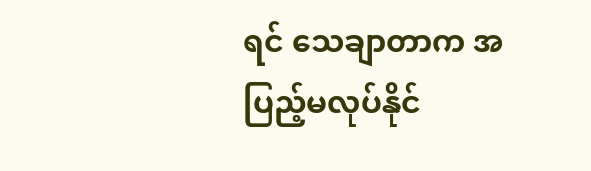ရင် သေချာတာက အပြည့်မလုပ်နိုင်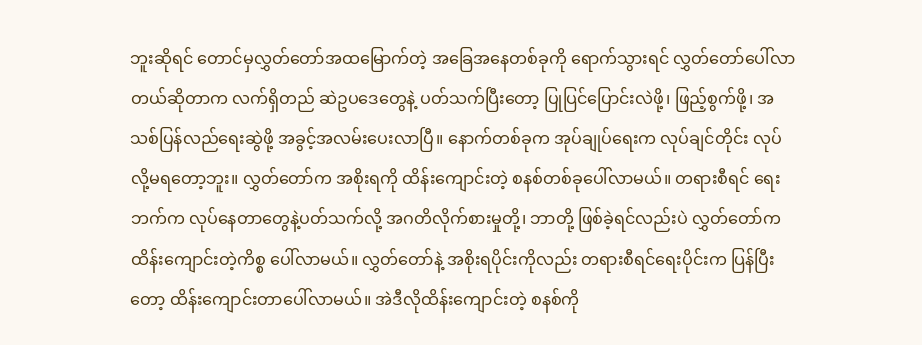ဘူးဆိုရင် တောင်မှလွှတ်တော်အထမြောက်တဲ့ အခြေအနေတစ်ခုကို ရောက်သွားရင် လွှတ်တော်ပေါ်လာ တယ်ဆိုတာက လက်ရှိတည် ဆဲဥပဒေတွေနဲ့ ပတ်သက်ပြီးတော့ ပြုပြင်ပြောင်းလဲဖို့၊ ဖြည့်စွက်ဖို့၊ အသစ်ပြန်လည်ရေးဆွဲဖို့ အခွင့်အလမ်းပေးလာပြီ။ နောက်တစ်ခုက အုပ်ချုပ်ရေးက လုပ်ချင်တိုင်း လုပ်လို့မရတော့ဘူး။ လွှတ်တော်က အစိုးရကို ထိန်းကျောင်းတဲ့ စနစ်တစ်ခုပေါ်လာမယ်။ တရားစီရင် ရေးဘက်က လုပ်နေတာတွေနဲ့ပတ်သက်လို့ အဂတိလိုက်စားမှုတို့၊ ဘာတို့ ဖြစ်ခဲ့ရင်လည်းပဲ လွှတ်တော်က ထိန်းကျောင်းတဲ့ကိစ္စ ပေါ်လာမယ်။ လွှတ်တော်နဲ့ အစိုးရပိုင်းကိုလည်း တရားစီရင်ရေးပိုင်းက ပြန်ပြီးတော့ ထိန်းကျောင်းတာပေါ်လာမယ်။ အဲဒီလိုထိန်းကျောင်းတဲ့ စနစ်ကို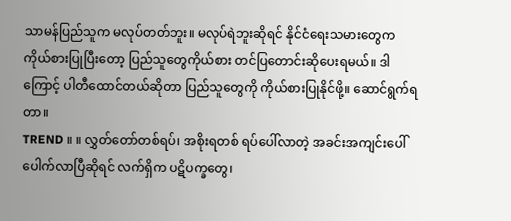သာမန်ပြည်သူက မလုပ်တတ်ဘူး။ မလုပ်ရဲဘူးဆိုရင် နိုင်ငံရေးသမားတွေက ကိုယ်စားပြုပြီးတော့ ပြည်သူတွေကိုယ်စား တင်ပြတောင်းဆိုပေးရမယ်။ ဒါကြောင့် ပါတီထောင်တယ်ဆိုတာ ပြည်သူတွေကို ကိုယ်စားပြုနိုင်ဖို့။ ဆောင်ရွက်ရတာ။
TREND ။ ။ လွှတ်တော်တစ်ရပ်၊ အစိုးရတစ် ရပ်ပေါ်လာတဲ့ အခင်းအကျင်းပေါ်ပေါက်လာပြီဆိုရင် လက်ရှိက ပဋိပက္ခတွေ၊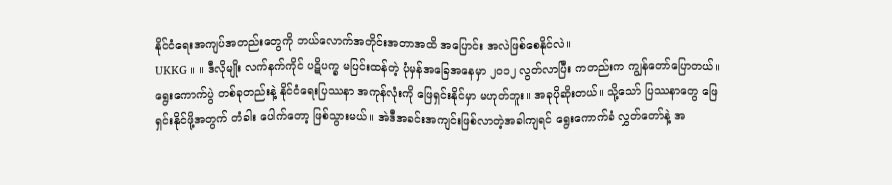နိုင်ငံရေးအကျပ်အတည်းတွေကို ဘယ်လောက်အတိုင်းအတာအထိ အပြောင်း အလဲဖြစ်စေနိုင်လဲ။
UKKG ။ ။ ဒီလိုမျိုး လက်နက်ကိုင် ပဋိပက္ခ မပြင်းထန်တဲ့ ပုံမှန်အခြေအနေမှာ ၂၀၁၂ လွတ်လာပြီး ကတည်းက ကျွန်တော်ပြောတယ်။ ရွေးကောက်ပွဲ တစ်ခုတည်းနဲ့ နိုင်ငံရေးပြဿနာ အကုန်လုံးကို ဖြေရှင်းနိုင်မှာ မဟုတ်ဘူး။ အခုပိုဆိုးတယ်။ သို့သော် ပြဿနာတွေ ဖြေရှင်းနိုင်ဖို့အတွက် တံခါး ပေါက်တော့ ဖြစ်သွားမယ်။ အဲဒီအခင်းအကျင်းဖြစ်လာတဲ့အခါကျရင် ရွေးကောက်ခံ လွှတ်တော်နဲ့ အ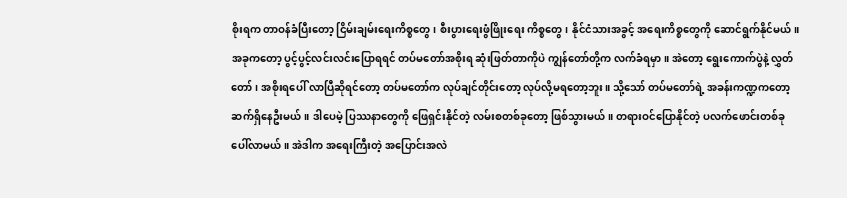စိုးရက တာဝန်ခံပြီးတော့ ငြိမ်းချမ်းရေးကိစ္စတွေ၊ စီးပွားရေးဖွံဖြိုးရေး ကိစ္စတွေ၊ နိုင်ငံသားအခွင့် အရေးကိစ္စတွေကို ဆောင်ရွက်နိုင်မယ်။ အခုကတော့ ပွင့်ပွင့်လင်းလင်းပြောရရင် တပ်မတော်အစိုးရ ဆုံးဖြတ်တာကိုပဲ ကျွန်တော်တို့က လက်ခံရမှာ။ အဲတော့ ရွေးကောက်ပွဲနဲ့ လွှတ်တော်၊ အစိုးရပေါ် လာပြီဆိုရင်တော့ တပ်မတော်က လုပ်ချင်တိုင်းတော့ လုပ်လို့မရတော့ဘူး။ သို့သော် တပ်မတော်ရဲ့ အခန်းကဏ္ဍကတော့ ဆက်ရှိနေဦးမယ်။ ဒါပေမဲ့ ပြဿနာတွေကို ဖြေရှင်းနိုင်တဲ့ လမ်းစတစ်ခုတော့ ဖြစ်သွားမယ်။ တရားဝင်ပြောနိုင်တဲ့ ပလက်ဖောင်းတစ်ခုပေါ်လာမယ်။ အဲဒါက အရေးကြီးတဲ့ အပြောင်းအလဲ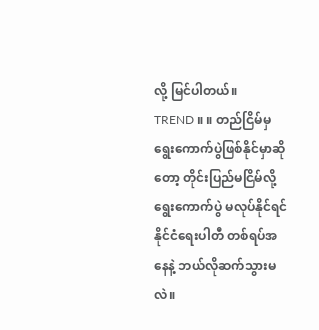လို့ မြင်ပါတယ်။
TREND ။ ။ တည်ငြိမ်မှ ရွေးကောက်ပွဲဖြစ်နိုင်မှာဆိုတော့ တိုင်းပြည်မငြိမ်လို့ ရွေးကောက်ပွဲ မလုပ်နိုင်ရင် နိုင်ငံရေးပါတီ တစ်ရပ်အနေနဲ့ ဘယ်လိုဆက်သွားမလဲ။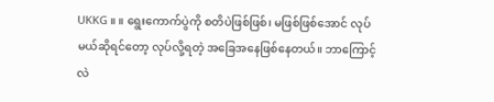UKKG ။ ။ ရွေးကောက်ပွဲကို စတိပဲဖြစ်ဖြစ်၊ မဖြစ်ဖြစ်အောင် လုပ်မယ်ဆိုရင်တော့ လုပ်လို့ရတဲ့ အခြေအနေဖြစ်နေတယ်။ ဘာကြောင့်လဲ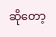ဆိုတော့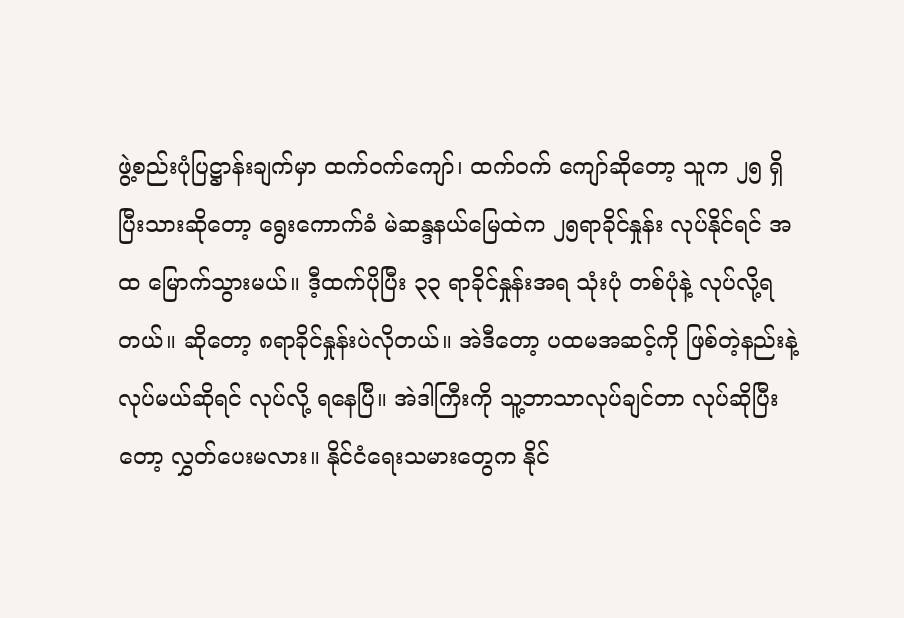ဖွဲ့စည်းပုံပြဋ္ဌာန်းချက်မှာ ထက်ဝက်ကျော်၊ ထက်ဝက် ကျော်ဆိုတော့ သူက ၂၅ ရှိပြီးသားဆိုတော့ ရွေးကောက်ခံ မဲဆန္ဒနယ်မြေထဲက ၂၅ရာခိုင်နှုန်း လုပ်နိုင်ရင် အထ မြောက်သွားမယ်။ ဒီ့ထက်ပိုပြီး ၃၃ ရာခိုင်နှုန်းအရ သုံးပုံ တစ်ပုံနဲ့ လုပ်လို့ရတယ်။ ဆိုတော့ ၈ရာခိုင်နှုန်းပဲလိုတယ်။ အဲဒီတော့ ပထမအဆင့်ကို ဖြစ်တဲ့နည်းနဲ့ လုပ်မယ်ဆိုရင် လုပ်လို့ ရနေပြီ။ အဲဒါကြီးကို သူ့ဘာသာလုပ်ချင်တာ လုပ်ဆိုပြီးတော့ လွှတ်ပေးမလား။ နိုင်ငံရေးသမားတွေက နိုင်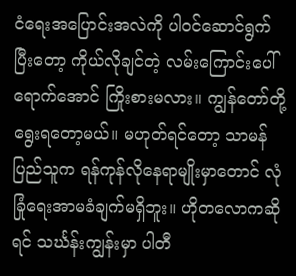ငံရေးအပြောင်းအလဲကို ပါဝင်ဆောင်ရွက်ပြီးတော့ ကိုယ်လိုချင်တဲ့ လမ်းကြောင်းပေါ်ရောက်အောင် ကြိုးစားမလား။ ကျွန်တော်တို့ ရွေးရတော့မယ်။ မဟုတ်ရင်တော့ သာမန်ပြည်သူက ရန်ကုန်လိုနေရာမျိုးမှာတောင် လုံခြုံရေးအာမခံချက်မရှိဘူး။ ဟိုတလောကဆိုရင် သင်္ဃန်းကျွန်းမှာ ပါတီ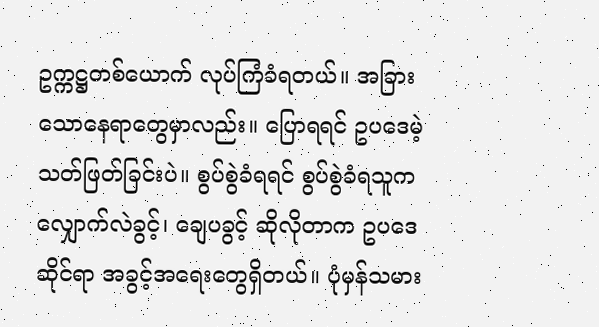ဥက္ကဋ္ဌတစ်ယောက် လုပ်ကြံခံရတယ်။ အခြားသောနေရာတွေမှာလည်း။ ပြောရရင် ဥပဒေမဲ့ သတ်ဖြတ်ခြင်းပဲ။ စွပ်စွဲခံရရင် စွပ်စွဲခံရသူက လျှောက်လဲခွင့်၊ ချေပခွင့် ဆိုလိုတာက ဥပဒေဆိုင်ရာ အခွင့်အရေးတွေရှိတယ်။ ပုံမှန်သမား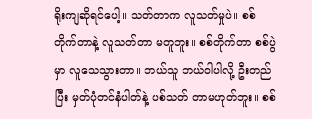ရိုးကျဆိုရင်ပေါ့။ သတ်တာက လူသတ်မှုပဲ။ စစ်တိုက်တာနဲ့ လူသတ်တာ မတူဘူး။ စစ်တိုက်တာ စစ်ပွဲမှာ လူသေသွားတာ။ ဘယ်သူ ဘယ်ဝါပါလို့ ဦးတည်ပြီး မှတ်ပုံတင်နံပါတ်နဲ့ ပစ်သတ် တာမဟုတ်ဘူး။ စစ်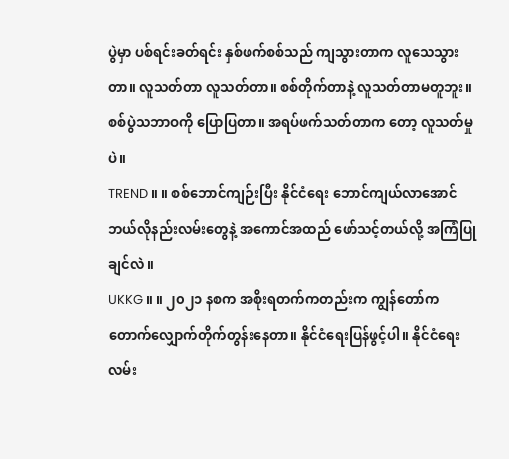ပွဲမှာ ပစ်ရင်းခတ်ရင်း နှစ်ဖက်စစ်သည် ကျသွားတာက လူသေသွားတာ။ လူသတ်တာ လူသတ်တာ။ စစ်တိုက်တာနဲ့ လူသတ်တာမတူဘူး။ စစ်ပွဲသဘာဝကို ပြောပြတာ။ အရပ်ဖက်သတ်တာက တော့ လူသတ်မှုပဲ။
TREND ။ ။ စစ်ဘောင်ကျဉ်းပြီး နိုင်ငံရေး ဘောင်ကျယ်လာအောင် ဘယ်လိုနည်းလမ်းတွေနဲ့ အကောင်အထည် ဖော်သင့်တယ်လို့ အကြံပြုချင်လဲ။
UKKG ။ ။ ၂၀၂၁ နစက အစိုးရတက်ကတည်းက ကျွန်တော်က တောက်လျှောက်တိုက်တွန်းနေတာ။ နိုင်ငံရေးပြန်ဖွင့်ပါ။ နိုင်ငံရေးလမ်း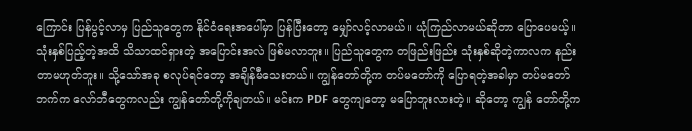ကြောင်း ပြန်ပွင့်လာမှ ပြည်သူတွေက နိုင်ငံရေးအပေါ်မှာ ပြန်ပြီးတော့ မျှော်လင့်လာမယ်။ ယုံကြည်လာမယ်ဆိုတာ ပြောပေမယ့်။ သုံးနှစ်ပြည့်တဲ့အထိ သိသာထင်ရှားတဲ့ အပြောင်းအလဲ ဖြစ်မလာဘူး။ ပြည်သူတွေက တဖြည်းဖြည်း သုံးနှစ်ဆိုတဲ့ကာလက နည်းတာမဟုတ်ဘူး။ သို့သော်အခု စလုပ်ရင်တော့ အချိန်မီသေးတယ်။ ကျွန်တော်တို့က တပ်မတော်ကို ပြောရတဲ့အခါမှာ တပ်မတော်ဘက်က လော်ဘီတွေကလည်း ကျွန်တော်တို့ကိုချတယ်။ မင်းက PDF တွေကျတော့ မပြောဘူးလားတဲ့။ ဆိုတော့ ကျွန် တော်တို့က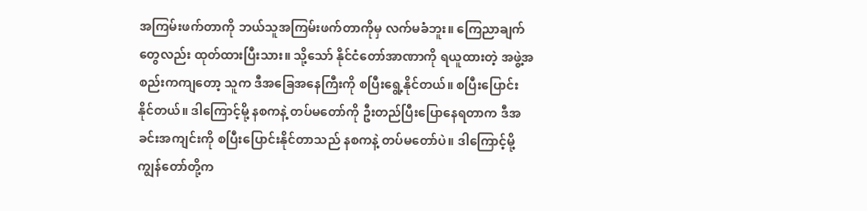အကြမ်းဖက်တာကို ဘယ်သူအကြမ်းဖက်တာကိုမှ လက်မခံဘူး။ ကြေညာချက်တွေလည်း ထုတ်ထားပြီးသား။ သို့သော် နိုင်ငံတော်အာဏာကို ရယူထားတဲ့ အဖွဲ့အစည်းကကျတော့ သူက ဒီအခြေအနေကြီးကို စပြီးရွေ့နိုင်တယ်။ စပြီးပြောင်း နိုင်တယ်။ ဒါကြောင့်မို့ နစကနဲ့ တပ်မတော်ကို ဦးတည်ပြီးပြောနေရတာက ဒီအခင်းအကျင်းကို စပြီးပြောင်းနိုင်တာသည် နစကနဲ့ တပ်မတော်ပဲ။ ဒါကြောင့်မို့ ကျွန်တော်တို့က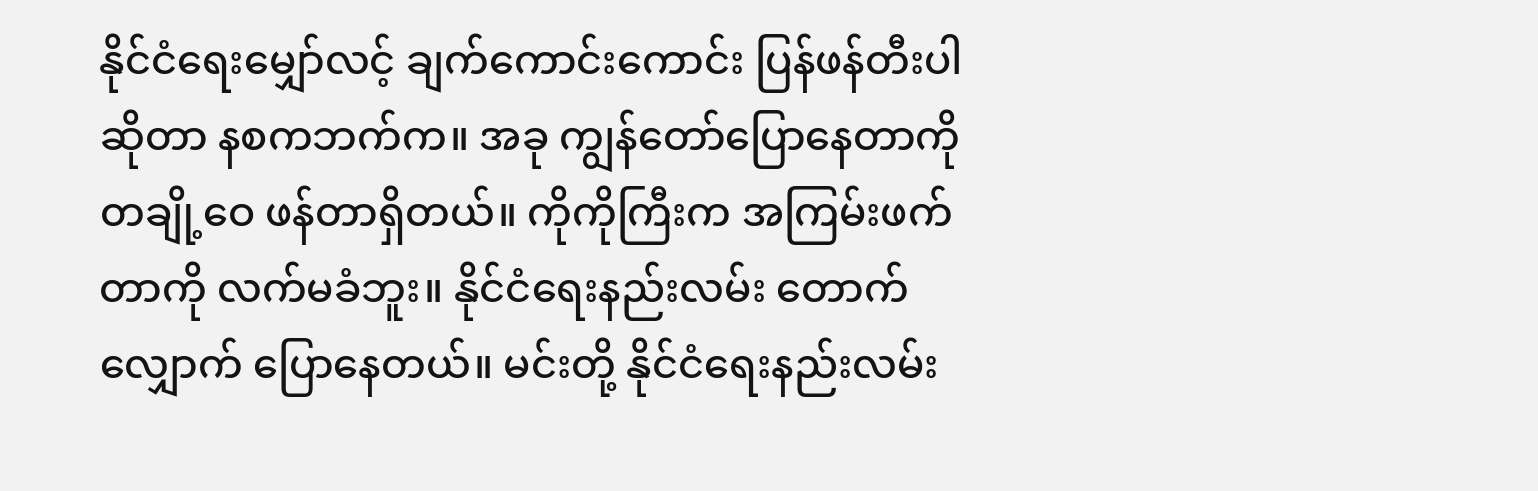နိုင်ငံရေးမျှော်လင့် ချက်ကောင်းကောင်း ပြန်ဖန်တီးပါဆိုတာ နစကဘက်က။ အခု ကျွန်တော်ပြောနေတာကို တချို့ဝေ ဖန်တာရှိတယ်။ ကိုကိုကြီးက အကြမ်းဖက်တာကို လက်မခံဘူး။ နိုင်ငံရေးနည်းလမ်း တောက်လျှောက် ပြောနေတယ်။ မင်းတို့ နိုင်ငံရေးနည်းလမ်း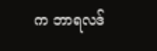က ဘာရလဒ်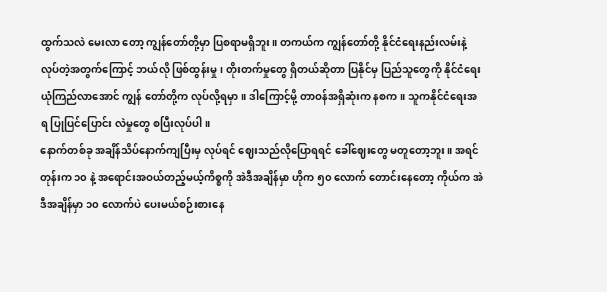ထွက်သလဲ မေးလာ တော့ ကျွန်တော်တို့မှာ ပြစရာမရှိဘူး။ တကယ်က ကျွန်တော်တို့ နိုင်ငံရေးနည်းလမ်းနဲ့ လုပ်တဲ့အတွက်ကြောင့် ဘယ်လို ဖြစ်ထွန်းမှု၊ တိုးတက်မှုတွေ ရှိတယ်ဆိုတာ ပြနိုင်မှ ပြည်သူတွေကို နိုင်ငံရေးယုံကြည်လာအောင် ကျွန် တော်တို့က လုပ်လို့ရမှာ။ ဒါကြောင့်မို့ တာဝန်အရှိဆုံးက နစက။ သူကနိုင်ငံရေးအရ ပြုပြင်ပြောင်း လဲမှုတွေ စပြီးလုပ်ပါ။
နောက်တစ်ခု အချိန်သိပ်နောက်ကျပြီးမှ လုပ်ရင် ဈေးသည်လိုပြောရရင် ခေါ်ဈေးတွေ မတူတော့ဘူး။ အရင်တုန်းက ၁၀ နဲ့ အရောင်းအဝယ်တည့်မယ့်ကိစ္စကို အဲဒီအချိန်မှာ ဟိုက ၅၀ လောက် တောင်းနေတော့ ကိုယ်က အဲဒီအချိန်မှာ ၁၀ လောက်ပဲ ပေးမယ်စဉ်းစားနေ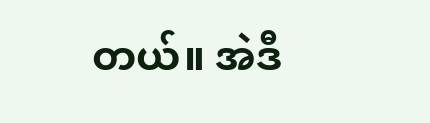တယ်။ အဲဒီ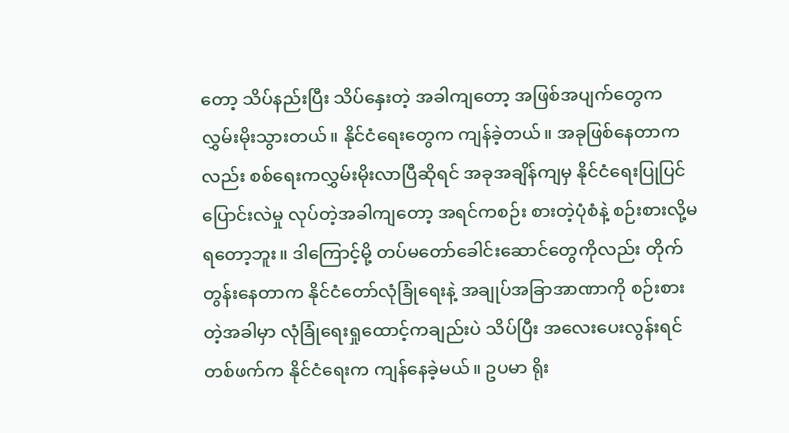တော့ သိပ်နည်းပြီး သိပ်နှေးတဲ့ အခါကျတော့ အဖြစ်အပျက်တွေက လွှမ်းမိုးသွားတယ်။ နိုင်ငံရေးတွေက ကျန်ခဲ့တယ်။ အခုဖြစ်နေတာကလည်း စစ်ရေးကလွှမ်းမိုးလာပြီဆိုရင် အခုအချိန်ကျမှ နိုင်ငံရေးပြုပြင် ပြောင်းလဲမှု လုပ်တဲ့အခါကျတော့ အရင်ကစဉ်း စားတဲ့ပုံစံနဲ့ စဉ်းစားလို့မရတော့ဘူး။ ဒါကြောင့်မို့ တပ်မတော်ခေါင်းဆောင်တွေကိုလည်း တိုက်တွန်းနေတာက နိုင်ငံတော်လုံခြုံရေးနဲ့ အချုပ်အခြာအာဏာကို စဉ်းစား တဲ့အခါမှာ လုံခြုံရေးရှုထောင့်ကချည်းပဲ သိပ်ပြီး အလေးပေးလွန်းရင် တစ်ဖက်က နိုင်ငံရေးက ကျန်နေခဲ့မယ်။ ဥပမာ ရိုး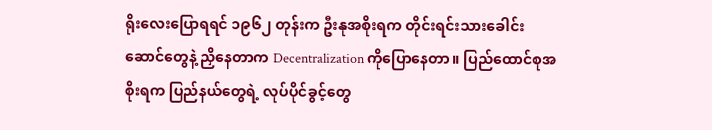ရိုးလေးပြောရရင် ၁၉၆၂ တုန်းက ဦးနုအစိုးရက တိုင်းရင်းသားခေါင်းဆောင်တွေနဲ့ ညှိနေတာက Decentralization ကိုပြောနေတာ။ ပြည်ထောင်စုအစိုးရက ပြည်နယ်တွေရဲ့ လုပ်ပိုင်ခွင့်တွေ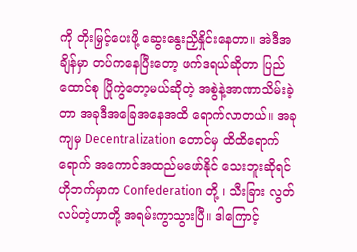ကို တိုးမြှင့်ပေးဖို့ ဆွေးနွေးညှိနှိုင်းနေတာ။ အဲဒီအချိန်မှာ တပ်ကနေပြီးတော့ ဖက်ဒရယ်ဆိုတာ ပြည်ထောင်စု ပြိုကွဲတော့မယ်ဆိုတဲ့ အစွဲနဲ့အာဏာသိမ်းခဲ့တာ အခုဒီအခြေအနေအထိ ရောက်လာတယ်။ အခုကျမှ Decentralization တောင်မှ ထိထိရောက်ရောက် အကောင်အထည်မဖော်နိုင် သေးဘူးဆိုရင် ဟိုဘက်မှာက Confederation တို့ ၊ သီးခြား လွတ်လပ်တဲ့ဟာတို့ အရမ်းကွာသွားပြီ။ ဒါကြောင့်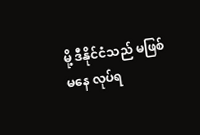မို့ ဒီနိုင်ငံသည် မဖြစ်မနေ လုပ်ရ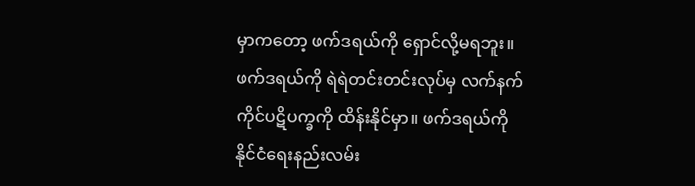မှာကတော့ ဖက်ဒရယ်ကို ရှောင်လို့မရဘူး။ ဖက်ဒရယ်ကို ရဲရဲတင်းတင်းလုပ်မှ လက်နက်ကိုင်ပဋိပက္ခကို ထိန်းနိုင်မှာ။ ဖက်ဒရယ်ကို နိုင်ငံရေးနည်းလမ်း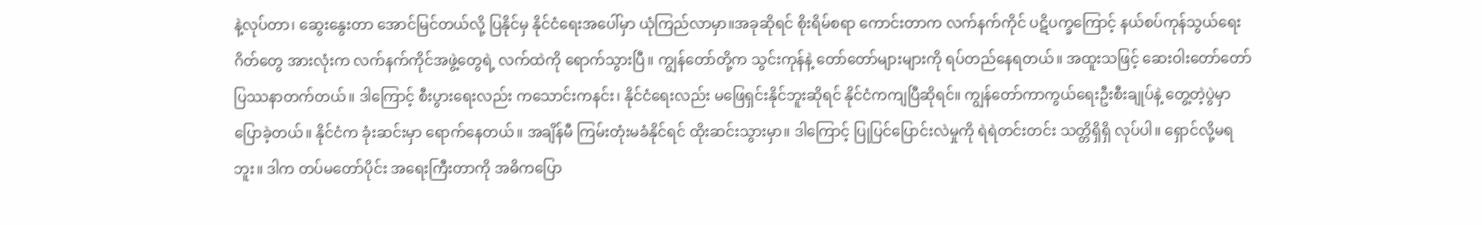နဲ့လုပ်တာ၊ ဆွေးနွေးတာ အောင်မြင်တယ်လို့ ပြနိုင်မှ နိုင်ငံရေးအပေါ်မှာ ယုံကြည်လာမှာ။အခုဆိုရင် စိုးရိမ်စရာ ကောင်းတာက လက်နက်ကိုင် ပဋိပက္ခကြောင့် နယ်စပ်ကုန်သွယ်ရေးဂိတ်တွေ အားလုံးက လက်နက်ကိုင်အဖွဲ့တွေရဲ့ လက်ထဲကို ရောက်သွားပြီ။ ကျွန်တော်တို့က သွင်းကုန်နဲ့ တော်တော်များများကို ရပ်တည်နေရတယ်။ အထူးသဖြင့် ဆေးဝါးတော်တော် ပြဿနာတက်တယ်။ ဒါကြောင့် စီးပွားရေးလည်း ကသောင်းကနင်း၊ နိုင်ငံရေးလည်း မဖြေရှင်းနိုင်ဘူးဆိုရင် နိုင်ငံကကျပြီဆိုရင်။ ကျွန်တော်ကာကွယ်ရေးဦးစီးချုပ်နဲ့ တွေ့တဲ့ပွဲမှာ ပြောခဲ့တယ်။ နိုင်ငံက ခုံးဆင်းမှာ ရောက်နေတယ်။ အချိန်မီ ကြမ်းတုံးမခံနိုင်ရင် ထိုးဆင်းသွားမှာ။ ဒါကြောင့် ပြုပြင်ပြောင်းလဲမှုကို ရဲရဲတင်းတင်း သတ္တိရှိရှိ လုပ်ပါ။ ရှောင်လို့မရဘူး။ ဒါက တပ်မတော်ပိုင်း အရေးကြီးတာကို အဓိကပြော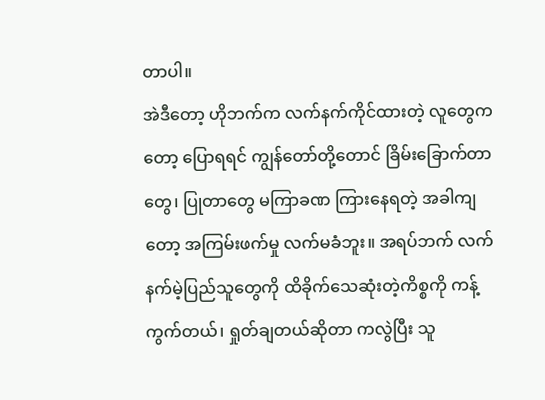တာပါ။
အဲဒီတော့ ဟိုဘက်က လက်နက်ကိုင်ထားတဲ့ လူတွေကတော့ ပြောရရင် ကျွန်တော်တို့တောင် ခြိမ်းခြောက်တာတွေ၊ ပြုတာတွေ မကြာခဏ ကြားနေရတဲ့ အခါကျတော့ အကြမ်းဖက်မှု လက်မခံဘူး။ အရပ်ဘက် လက်နက်မဲ့ပြည်သူတွေကို ထိခိုက်သေဆုံးတဲ့ကိစ္စကို ကန့်ကွက်တယ်၊ ရှုတ်ချတယ်ဆိုတာ ကလွဲပြီး သူ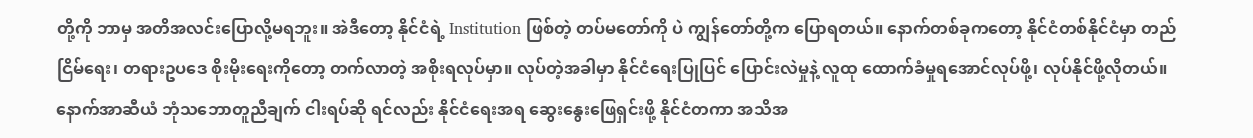တို့ကို ဘာမှ အတိအလင်းပြောလို့မရဘူး။ အဲဒီတော့ နိုင်ငံရဲ့ Institution ဖြစ်တဲ့ တပ်မတော်ကို ပဲ ကျွန်တော်တို့က ပြောရတယ်။ နောက်တစ်ခုကတော့ နိုင်ငံတစ်နိုင်ငံမှာ တည်ငြိမ်ရေး၊ တရားဥပဒေ စိုးမိုးရေးကိုတော့ တက်လာတဲ့ အစိုးရလုပ်မှာ။ လုပ်တဲ့အခါမှာ နိုင်ငံရေးပြုပြင် ပြောင်းလဲမှုနဲ့ လူထု ထောက်ခံမှုရအောင်လုပ်ဖို့၊ လုပ်နိုင်ဖို့လိုတယ်။ နောက်အာဆီယံ ဘုံသဘောတူညီချက် ငါးရပ်ဆို ရင်လည်း နိုင်ငံရေးအရ ဆွေးနွေးဖြေရှင်းဖို့ နိုင်ငံတကာ အသိအ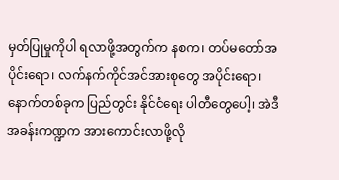မှတ်ပြုမှုကိုပါ ရလာဖို့အတွက်က နစက၊ တပ်မတော်အပိုင်းရော၊ လက်နက်ကိုင်အင်အားစုတွေ အပိုင်းရော၊ နောက်တစ်ခုက ပြည်တွင်း နိုင်ငံရေး ပါတီတွေပေါ့၊ အဲဒီအခန်းကဏ္ဍက အားကောင်းလာဖို့လို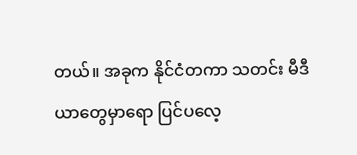တယ်။ အခုက နိုင်ငံတကာ သတင်း မီဒီယာတွေမှာရော ပြင်ပလေ့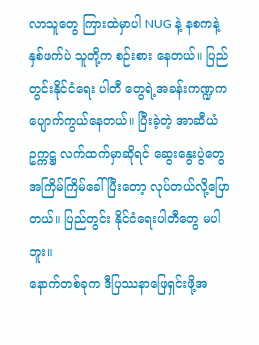လာသူတွေ ကြားထဲမှာပါ NUG နဲ့ နစကနဲ့ နှစ်ဖက်ပဲ သူတို့က စဉ်းစား နေတယ်။ ပြည်တွင်းနိုင်ငံရေး ပါတီ တွေရဲ့အခန်းကဏ္ဍက ပျောက်ကွယ်နေတယ်။ ပြီးခဲ့တဲ့ အာဆီယံဥက္ကဋ္ဌ လက်ထက်မှာဆိုရင် ဆွေးနွေးပွဲတွေ အကြိမ်ကြိမ်ခေါ်ပြီးတော့ လုပ်တယ်လို့ပြောတယ်။ ပြည်တွင်း နိုင်ငံရေးပါတီတွေ မပါဘူး။
နောက်တစ်ခုက ဒီပြဿနာဖြေရှင်းဖို့အ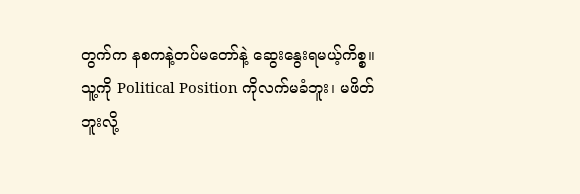တွက်က နစကနဲ့တပ်မတော်နဲ့ ဆွေးနွေးရမယ့်ကိစ္စ။ သူ့ကို Political Position ကိုလက်မခံဘူး၊ မဖိတ်ဘူးလို့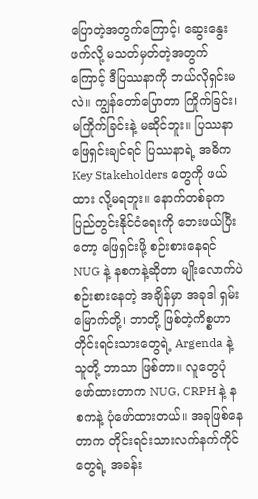ပြောတဲ့အတွက်ကြောင့်၊ ဆွေးနွေးဖက်လို့ မသတ်မှတ်တဲ့အတွက်ကြောင့် ဒီပြဿနာကို ဘယ်လိုရှင်းမလဲ။ ကျွန်တော်ပြောတာ ကြိုက်ခြင်း၊ မကြိုက်ခြင်းနဲ့ မဆိုင်ဘူး။ ပြဿနာဖြေရှင်းချင်ရင် ပြဿနာရဲ့ အဓိက Key Stakeholders တွေကို ဖယ်ထား လို့မရဘူး။ နောက်တစ်ခုက ပြည်တွင်းနိုင်ငံရေးကို ဘေးဖယ်ပြီးတော့ ဖြေရှင်းဖို့ စဉ်းစားနေရင် NUG နဲ့ နစကနဲ့ဆိုတာ မျိုးလောက်ပဲ စဉ်းစားနေတဲ့ အချိန်မှာ အခုဒါ ရှမ်းမြောက်တို့၊ ဘာတို့ ဖြစ်တဲ့ကိစ္စဟာ တိုင်းရင်းသားတွေရဲ့ Argenda နဲ့ သူတို့ ဘာသာ ဖြစ်တာ။ လူတွေပုံဖော်ထားတာက NUG, CRPH နဲ့ နစကနဲ့ ပုံဖော်ထားတယ်။ အခုဖြစ်နေတာက တိုင်းရင်းသားလက်နက်ကိုင်တွေရဲ့ အခန်း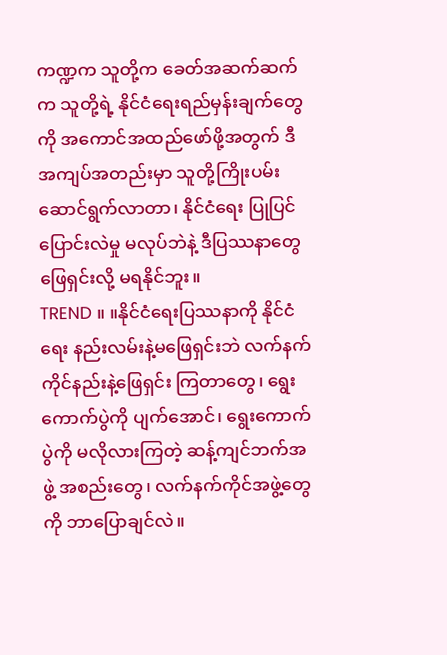ကဏ္ဍက သူတို့က ခေတ်အဆက်ဆက်က သူတို့ရဲ့ နိုင်ငံရေးရည်မှန်းချက်တွေကို အကောင်အထည်ဖော်ဖို့အတွက် ဒီအကျပ်အတည်းမှာ သူတို့ကြိုးပမ်းဆောင်ရွက်လာတာ၊ နိုင်ငံရေး ပြုပြင်ပြောင်းလဲမှု မလုပ်ဘဲနဲ့ ဒီပြဿနာတွေ ဖြေရှင်းလို့ မရနိုင်ဘူး။
TREND ။ ။နိုင်ငံရေးပြဿနာကို နိုင်ငံရေး နည်းလမ်းနဲ့မဖြေရှင်းဘဲ လက်နက်ကိုင်နည်းနဲ့ဖြေရှင်း ကြတာတွေ၊ ရွေးကောက်ပွဲကို ပျက်အောင်၊ ရွေးကောက်ပွဲကို မလိုလားကြတဲ့ ဆန့်ကျင်ဘက်အဖွဲ့ အစည်းတွေ၊ လက်နက်ကိုင်အဖွဲ့တွေကို ဘာပြောချင်လဲ။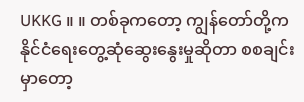UKKG ။ ။ တစ်ခုကတော့ ကျွန်တော်တို့က နိုင်ငံရေးတွေ့ဆုံဆွေးနွေးမှုဆိုတာ စစချင်းမှာတော့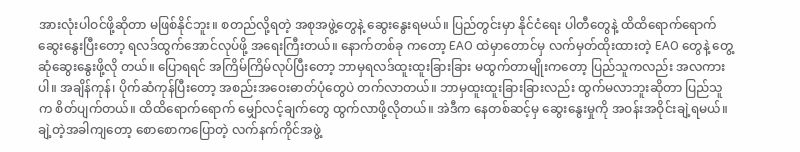အားလုံးပါဝင်ဖို့ဆိုတာ မဖြစ်နိုင်ဘူး။ စတည်လို့ရတဲ့ အစုအဖွဲ့တွေနဲ့ ဆွေးနွေးရမယ်။ ပြည်တွင်းမှာ နိုင်ငံရေး ပါတီတွေနဲ့ ထိထိရောက်ရောက် ဆွေးနွေးပြီးတော့ ရလဒ်ထွက်အောင်လုပ်ဖို့ အရေးကြီးတယ်။ နောက်တစ်ခု ကတော့ EAO ထဲမှာတောင်မှ လက်မှတ်ထိုးထားတဲ့ EAO တွေနဲ့ တွေ့ဆုံဆွေးနွေးဖို့လို တယ်။ ပြောရရင် အကြိမ်ကြိမ်လုပ်ပြီးတော့ ဘာမှရလဒ်ထူးထူးခြားခြား မထွက်တာမျိုးကတော့ ပြည်သူကလည်း အလကားပါ။ အချိန်ကုန်၊ ပိုက်ဆံကုန်ပြီးတော့ အစည်းအဝေးဓာတ်ပုံတွေပဲ တက်လာတယ်။ ဘာမှထူးထူးခြားခြားလည်း ထွက်မလာဘူးဆိုတာ ပြည်သူက စိတ်ပျက်တယ်။ ထိထိရောက်ရောက် မျှော်လင့်ချက်တွေ ထွက်လာဖို့လိုတယ်။ အဲဒီက နေတစ်ဆင့်မှ ဆွေးနွေးမှုကို အဝန်းအဝိုင်းချဲ့ရမယ်။ ချဲ့တဲ့အခါကျတော့ စောစောကပြောတဲ့ လက်နက်ကိုင်အဖွဲ့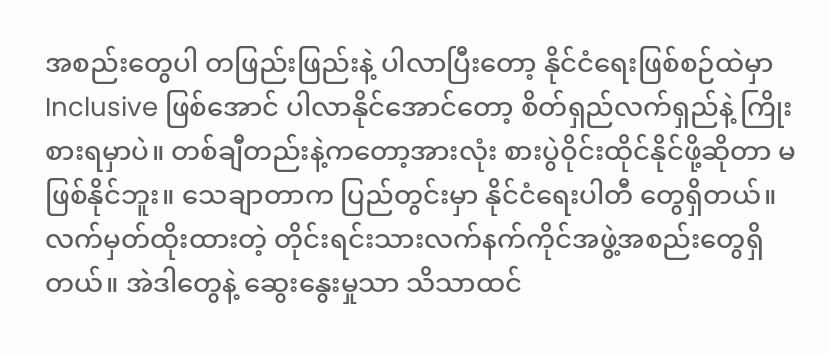အစည်းတွေပါ တဖြည်းဖြည်းနဲ့ ပါလာပြီးတော့ နိုင်ငံရေးဖြစ်စဉ်ထဲမှာ Inclusive ဖြစ်အောင် ပါလာနိုင်အောင်တော့ စိတ်ရှည်လက်ရှည်နဲ့ ကြိုးစားရမှာပဲ။ တစ်ချီတည်းနဲ့ကတော့အားလုံး စားပွဲဝိုင်းထိုင်နိုင်ဖို့ဆိုတာ မဖြစ်နိုင်ဘူး။ သေချာတာက ပြည်တွင်းမှာ နိုင်ငံရေးပါတီ တွေရှိတယ်။ လက်မှတ်ထိုးထားတဲ့ တိုင်းရင်းသားလက်နက်ကိုင်အဖွဲ့အစည်းတွေရှိတယ်။ အဲဒါတွေနဲ့ ဆွေးနွေးမှုသာ သိသာထင်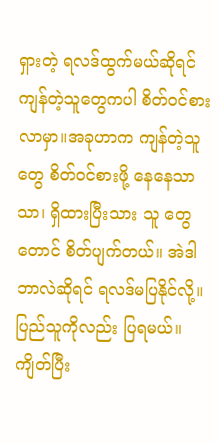ရှားတဲ့ ရလဒ်ထွက်မယ်ဆိုရင် ကျန်တဲ့သူတွေကပါ စိတ်ဝင်စားလာမှာ။အခုဟာက ကျန်တဲ့သူတွေ စိတ်ဝင်စားဖို့ နေနေသာသာ၊ ရှိထားပြီးသား သူ တွေတောင် စိတ်ပျက်တယ်။ အဲဒါဘာလဲဆိုရင် ရလဒ်မပြနိုင်လို့။ ပြည်သူကိုလည်း ပြရမယ်။ ကျိတ်ပြီး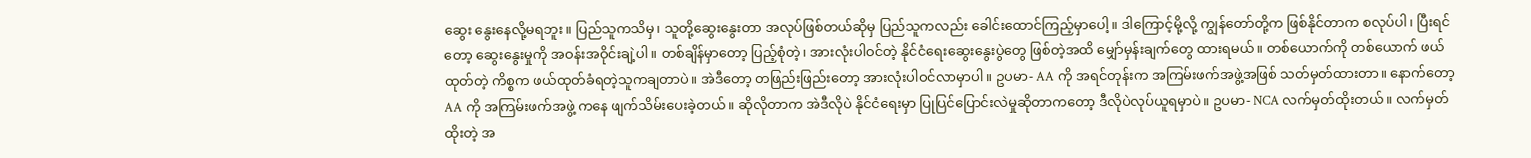ဆွေး နွေးနေလို့မရဘူး။ ပြည်သူကသိမှ၊ သူတို့ဆွေးနွေးတာ အလုပ်ဖြစ်တယ်ဆိုမှ ပြည်သူကလည်း ခေါင်းထောင်ကြည့်မှာပေါ့။ ဒါကြောင့်မို့လို့ ကျွန်တော်တို့က ဖြစ်နိုင်တာက စလုပ်ပါ၊ ပြီးရင်တော့ ဆွေးနွေးမှုကို အဝန်းအဝိုင်းချဲ့ပါ။ တစ်ချိန်မှာတော့ ပြည့်စုံတဲ့၊ အားလုံးပါဝင်တဲ့ နိုင်ငံရေးဆွေးနွေးပွဲတွေ ဖြစ်တဲ့အထိ မျှော်မှန်းချက်တွေ ထားရမယ်။ တစ်ယောက်ကို တစ်ယောက် ဖယ်ထုတ်တဲ့ ကိစ္စက ဖယ်ထုတ်ခံရတဲ့သူကချတာပဲ။ အဲဒီတော့ တဖြည်းဖြည်းတော့ အားလုံးပါဝင်လာမှာပါ။ ဥပမာ- AA ကို အရင်တုန်းက အကြမ်းဖက်အဖွဲ့အဖြစ် သတ်မှတ်ထားတာ။ နောက်တော့ AA ကို အကြမ်းဖက်အဖွဲ့ ကနေ ဖျက်သိမ်းပေးခဲ့တယ်။ ဆိုလိုတာက အဲဒီလိုပဲ နိုင်ငံရေးမှာ ပြုပြင်ပြောင်းလဲမှုဆိုတာကတော့ ဒီလိုပဲလုပ်ယူရမှာပဲ။ ဥပမာ- NCA လက်မှတ်ထိုးတယ်။ လက်မှတ်ထိုးတဲ့ အ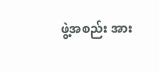ဖွဲ့အစည်း အား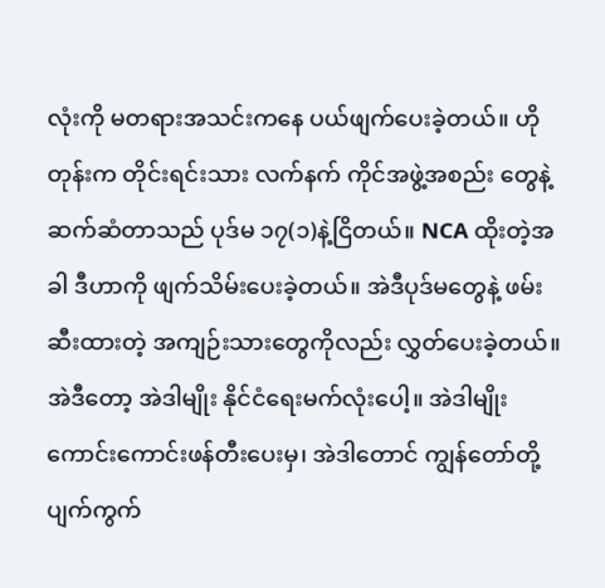လုံးကို မတရားအသင်းကနေ ပယ်ဖျက်ပေးခဲ့တယ်။ ဟိုတုန်းက တိုင်းရင်းသား လက်နက် ကိုင်အဖွဲ့အစည်း တွေနဲ့ ဆက်ဆံတာသည် ပုဒ်မ ၁၇(၁)နဲ့ငြိတယ်။ NCA ထိုးတဲ့အခါ ဒီဟာကို ဖျက်သိမ်းပေးခဲ့တယ်။ အဲဒီပုဒ်မတွေနဲ့ ဖမ်းဆီးထားတဲ့ အကျဉ်းသားတွေကိုလည်း လွှတ်ပေးခဲ့တယ်။ အဲဒီတော့ အဲဒါမျိုး နိုင်ငံရေးမက်လုံးပေါ့။ အဲဒါမျိုး ကောင်းကောင်းဖန်တီးပေးမှ၊ အဲဒါတောင် ကျွန်တော်တို့ ပျက်ကွက်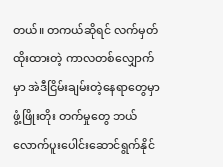တယ်။ တကယ်ဆိုရင် လက်မှတ်ထိုးထားတဲ့ ကာလတစ်လျှောက်မှာ အဲဒီငြိမ်းချမ်းတဲ့နေရာတွေမှာ ဖွံ့ဖြိုးတိုး တက်မှုတွေ ဘယ်လောက်ပူးပေါင်းဆောင်ရွက်နိုင်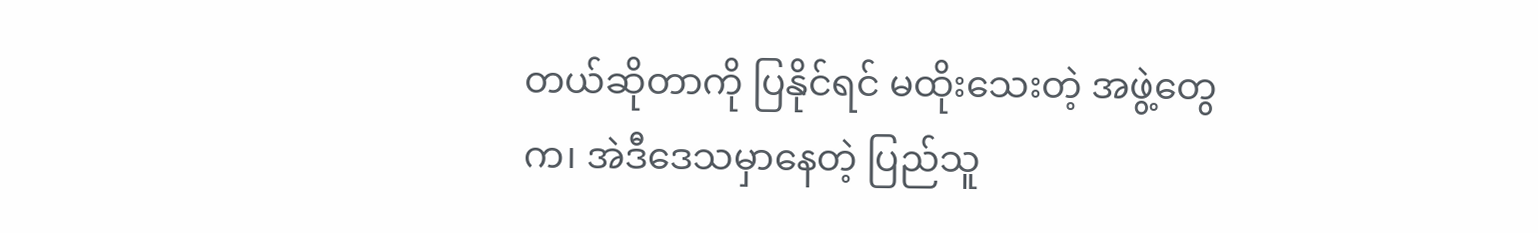တယ်ဆိုတာကို ပြနိုင်ရင် မထိုးသေးတဲ့ အဖွဲ့တွေက၊ အဲဒီဒေသမှာနေတဲ့ ပြည်သူ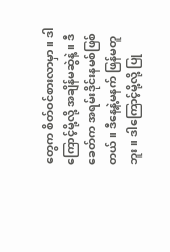တွေက စိတ်ဝင်စားလာမှာ။ ဒါကြောင့်မို့လို့ အချိန်မဆွဲနဲ့။ ဒီခေတ်က အရမ်းဒိုင်းနမစ်ဖြစ်တယ်။ ဒီနေ့နဲ့မနက် ဖြန်မတူဘူး။ ဒါကြောင့်မို့လို့ ပြု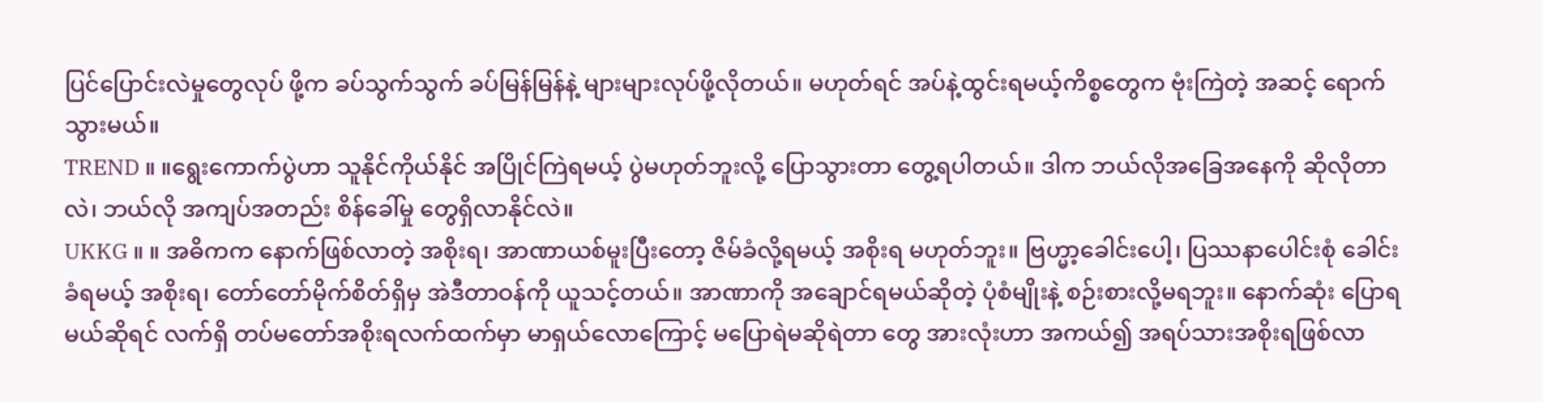ပြင်ပြောင်းလဲမှုတွေလုပ် ဖို့က ခပ်သွက်သွက် ခပ်မြန်မြန်နဲ့ များများလုပ်ဖို့လိုတယ်။ မဟုတ်ရင် အပ်နဲ့ထွင်းရမယ့်ကိစ္စတွေက ဗုံးကြဲတဲ့ အဆင့် ရောက်သွားမယ်။
TREND ။ ။ရွေးကောက်ပွဲဟာ သူနိုင်ကိုယ်နိုင် အပြိုင်ကြဲရမယ့် ပွဲမဟုတ်ဘူးလို့ ပြောသွားတာ တွေ့ရပါတယ်။ ဒါက ဘယ်လိုအခြေအနေကို ဆိုလိုတာလဲ၊ ဘယ်လို အကျပ်အတည်း စိန်ခေါ်မှု တွေရှိလာနိုင်လဲ။
UKKG ။ ။ အဓိကက နောက်ဖြစ်လာတဲ့ အစိုးရ၊ အာဏာယစ်မူးပြီးတော့ ဇိမ်ခံလို့ရမယ့် အစိုးရ မဟုတ်ဘူး။ ဗြဟ္မာ့ခေါင်းပေါ့၊ ပြဿနာပေါင်းစုံ ခေါင်းခံရမယ့် အစိုးရ၊ တော်တော်မိုက်စိတ်ရှိမှ အဲဒီတာဝန်ကို ယူသင့်တယ်။ အာဏာကို အချောင်ရမယ်ဆိုတဲ့ ပုံစံမျိုးနဲ့ စဉ်းစားလို့မရဘူး။ နောက်ဆုံး ပြောရမယ်ဆိုရင် လက်ရှိ တပ်မတော်အစိုးရလက်ထက်မှာ မာရှယ်လောကြောင့် မပြောရဲမဆိုရဲတာ တွေ အားလုံးဟာ အကယ်၍ အရပ်သားအစိုးရဖြစ်လာ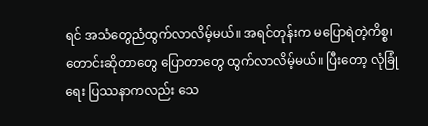ရင် အသံတွေညံထွက်လာလိမ့်မယ်။ အရင်တုန်းက မပြောရဲတဲ့ကိစ္စ၊ တောင်းဆိုတာတွေ ပြောတာတွေ ထွက်လာလိမ့်မယ်။ ပြီးတော့ လုံခြုံရေး ပြဿနာကလည်း သေ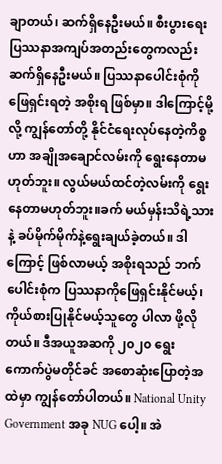ချာတယ်၊ ဆက်ရှိနေဦးမယ်။ စီးပွားရေး ပြဿနာအကျပ်အတည်းတွေကလည်း ဆက်ရှိနေဦးမယ်။ ပြဿနာပေါင်းစုံကို ဖြေရှင်းရတဲ့ အစိုးရ ဖြစ်မှာ။ ဒါကြောင့်မို့လို့ ကျွန်တော်တို့ နိုင်ငံရေးလုပ်နေတဲ့ကိစ္စဟာ အချိုအချောင်လမ်းကို ရွေးနေတာမဟုတ်ဘူး။ လွယ်မယ်ထင်တဲ့လမ်းကို ရွေးနေတာမဟုတ်ဘူး။ခက် မယ်မှန်းသိရဲ့သားနဲ့ ခပ်မိုက်မိုက်နဲ့ရွေးချယ်ခဲ့တယ်။ ဒါကြောင့် ဖြစ်လာမယ့် အစိုးရသည် ဘက်ပေါင်းစုံက ပြဿနာကိုဖြေရှင်းနိုင်မယ့်၊ ကိုယ်စားပြုနိုင်မယ့်သူတွေ ပါလာ ဖို့လိုတယ်။ ဒီအယူအဆကို ၂၀၂၀ ရွေးကောက်ပွဲမတိုင်ခင် အစောဆုံးပြောတဲ့အထဲမှာ ကျွန်တော်ပါတယ်။ National Unity Government အခု NUG ပေါ့။ အဲ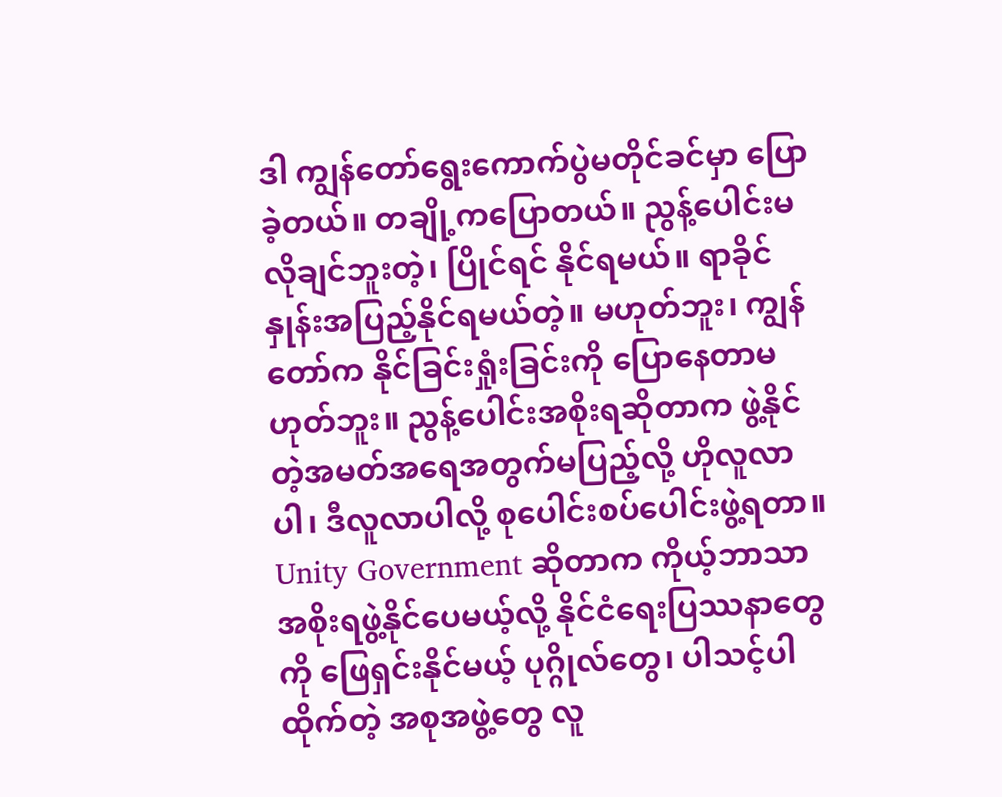ဒါ ကျွန်တော်ရွေးကောက်ပွဲမတိုင်ခင်မှာ ပြောခဲ့တယ်။ တချို့ကပြောတယ်။ ညွန့်ပေါင်းမလိုချင်ဘူးတဲ့၊ ပြိုင်ရင် နိုင်ရမယ်။ ရာခိုင်နှုန်းအပြည့်နိုင်ရမယ်တဲ့။ မဟုတ်ဘူး၊ ကျွန်တော်က နိုင်ခြင်းရှုံးခြင်းကို ပြောနေတာမဟုတ်ဘူး။ ညွန့်ပေါင်းအစိုးရဆိုတာက ဖွဲ့နိုင်တဲ့အမတ်အရေအတွက်မပြည့်လို့ ဟိုလူလာပါ၊ ဒီလူလာပါလို့ စုပေါင်းစပ်ပေါင်းဖွဲ့ရတာ။ Unity Government ဆိုတာက ကိုယ့်ဘာသာ အစိုးရဖွဲ့နိုင်ပေမယ့်လို့ နိုင်ငံရေးပြဿနာတွေကို ဖြေရှင်းနိုင်မယ့် ပုဂ္ဂိုလ်တွေ၊ ပါသင့်ပါထိုက်တဲ့ အစုအဖွဲ့တွေ လူ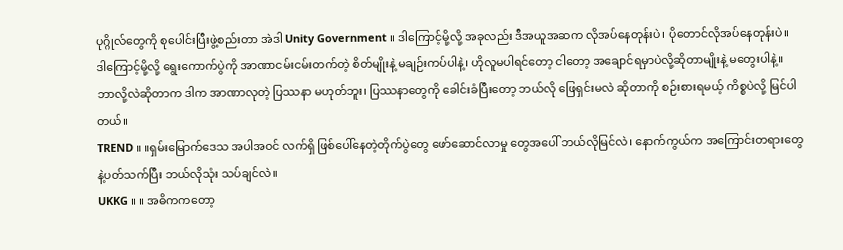ပုဂ္ဂိုလ်တွေကို စုပေါင်းပြီးဖွဲ့စည်းတာ အဲဒါ Unity Government ။ ဒါကြောင့်မို့လို့ အခုလည်း ဒီအယူအဆက လိုအပ်နေတုန်းပဲ၊ ပိုတောင်လိုအပ်နေတုန်းပဲ။ ဒါကြောင့်မို့လို့ ရွေးကောက်ပွဲကို အာဏာငမ်းငမ်းတက်တဲ့ စိတ်မျိုးနဲ့ မချဉ်းကပ်ပါနဲ့၊ ဟိုလူမပါရင်တော့ ငါတော့ အချောင်ရမှာပဲလို့ဆိုတာမျိုးနဲ့ မတွေးပါနဲ့။ ဘာလို့လဲဆိုတာက ဒါက အာဏာလုတဲ့ ပြဿနာ မဟုတ်ဘူး၊ ပြဿနာတွေကို ခေါင်းခံပြီးတော့ ဘယ်လို ဖြေရှင်းမလဲ ဆိုတာကို စဉ်းစားရမယ့် ကိစ္စပဲလို့ မြင်ပါတယ်။
TREND ။ ။ရှမ်းမြောက်ဒေသ အပါအဝင် လက်ရှိ ဖြစ်ပေါ်နေတဲ့တိုက်ပွဲတွေ ဖော်ဆောင်လာမှု တွေအပေါ် ဘယ်လိုမြင်လဲ၊ နောက်ကွယ်က အကြောင်းတရားတွေနဲ့ပတ်သက်ပြီး ဘယ်လိုသုံး သပ်ချင်လဲ။
UKKG ။ ။ အဓိကကတော့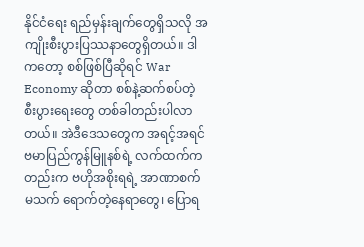နိုင်ငံရေး ရည်မှန်းချက်တွေရှိသလို အကျိုးစီးပွားပြဿနာတွေရှိတယ်။ ဒါကတော့ စစ်ဖြစ်ပြီဆိုရင် War Economy ဆိုတာ စစ်နဲ့ဆက်စပ်တဲ့ စီးပွားရေးတွေ တစ်ခါတည်းပါလာတယ်။ အဲဒီဒေသတွေက အရင့်အရင် ဗမာပြည်ကွန်မြူနစ်ရဲ့ လက်ထက်ကတည်းက ဗဟိုအစိုးရရဲ့ အာဏာစက်မသက် ရောက်တဲ့နေရာတွေ၊ ပြောရ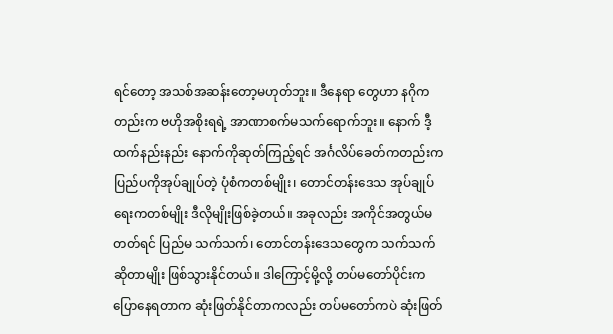ရင်တော့ အသစ်အဆန်းတော့မဟုတ်ဘူး။ ဒီနေရာ တွေဟာ နဂိုကတည်းက ဗဟိုအစိုးရရဲ့ အာဏာစက်မသက်ရောက်ဘူး။ နောက် ဒီ့ထက်နည်းနည်း နောက်ကိုဆုတ်ကြည့်ရင် အင်္ဂလိပ်ခေတ်ကတည်းက ပြည်ပကိုအုပ်ချုပ်တဲ့ ပုံစံကတစ်မျိုး၊ တောင်တန်းဒေသ အုပ်ချုပ်ရေးကတစ်မျိုး ဒီလိုမျိုးဖြစ်ခဲ့တယ်။ အခုလည်း အကိုင်အတွယ်မတတ်ရင် ပြည်မ သက်သက်၊ တောင်တန်းဒေသတွေက သက်သက်ဆိုတာမျိုး ဖြစ်သွားနိုင်တယ်။ ဒါကြောင့်မို့လို့ တပ်မတော်ပိုင်းက ပြောနေရတာက ဆုံးဖြတ်နိုင်တာကလည်း တပ်မတော်ကပဲ ဆုံးဖြတ်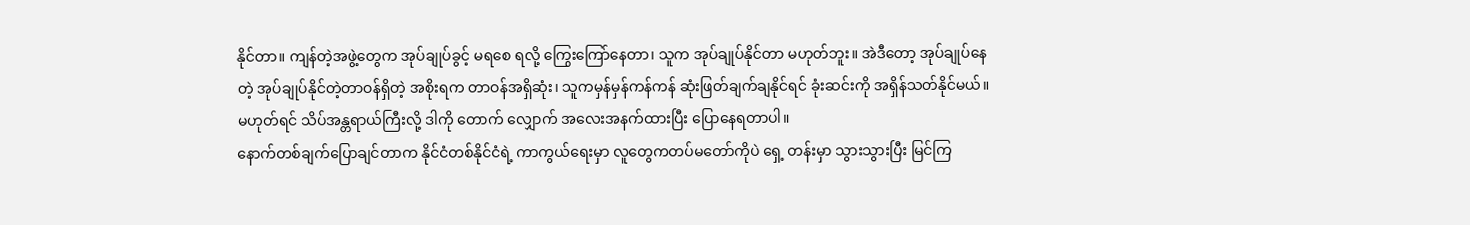နိုင်တာ။ ကျန်တဲ့အဖွဲ့တွေက အုပ်ချုပ်ခွင့် မရစေ ရလို့ ကြွေးကြော်နေတာ၊ သူက အုပ်ချုပ်နိုင်တာ မဟုတ်ဘူး။ အဲဒီတော့ အုပ်ချုပ်နေတဲ့ အုပ်ချုပ်နိုင်တဲ့တာဝန်ရှိတဲ့ အစိုးရက တာဝန်အရှိဆုံး၊ သူကမှန်မှန်ကန်ကန် ဆုံးဖြတ်ချက်ချနိုင်ရင် ခုံးဆင်းကို အရှိန်သတ်နိုင်မယ်။ မဟုတ်ရင် သိပ်အန္တရာယ်ကြီးလို့ ဒါကို တောက် လျှောက် အလေးအနက်ထားပြီး ပြောနေရတာပါ။
နောက်တစ်ချက်ပြောချင်တာက နိုင်ငံတစ်နိုင်ငံရဲ့ ကာကွယ်ရေးမှာ လူတွေကတပ်မတော်ကိုပဲ ရှေ့ တန်းမှာ သွားသွားပြီး မြင်ကြ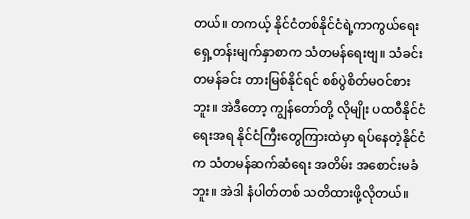တယ်။ တကယ့် နိုင်ငံတစ်နိုင်ငံရဲ့ကာကွယ်ရေး ရှေ့တန်းမျက်နှာစာက သံတမန်ရေးဗျ။ သံခင်းတမန်ခင်း တားမြစ်နိုင်ရင် စစ်ပွဲစိတ်မဝင်စားဘူး။ အဲဒီတော့ ကျွန်တော်တို့ လိုမျိုး ပထဝီနိုင်ငံရေးအရ နိုင်ငံကြီးတွေကြားထဲမှာ ရပ်နေတဲ့နိုင်ငံက သံတမန်ဆက်ဆံရေး အတိမ်း အစောင်းမခံဘူး။ အဲဒါ နံပါတ်တစ် သတိထားဖို့လိုတယ်။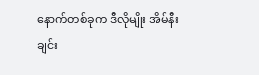နောက်တစ်ခုက ဒီလိုမျိုး အိမ်နီးချင်း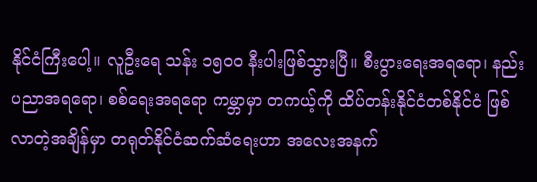နိုင်ငံကြီးပေါ့။ လူဦးရေ သန်း ၁၅၀၀ နီးပါးဖြစ်သွားပြီ။ စီးပွားရေးအရရော၊ နည်းပညာအရရော၊ စစ်ရေးအရရော ကမ္ဘာမှာ တကယ့်ကို ထိပ်တန်းနိုင်ငံတစ်နိုင်ငံ ဖြစ်လာတဲ့အချိန်မှာ တရုတ်နိုင်ငံဆက်ဆံရေးဟာ အလေးအနက်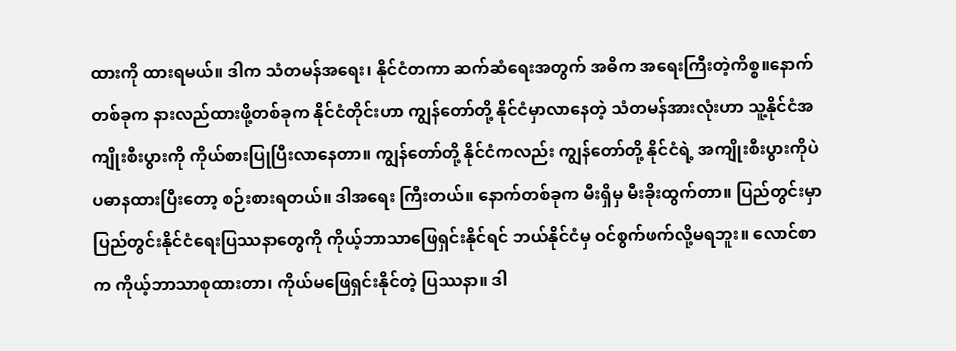ထားကို ထားရမယ်။ ဒါက သံတမန်အရေး၊ နိုင်ငံတကာ ဆက်ဆံရေးအတွက် အဓိက အရေးကြီးတဲ့ကိစ္စ။နောက်တစ်ခုက နားလည်ထားဖို့တစ်ခုက နိုင်ငံတိုင်းဟာ ကျွန်တော်တို့ နိုင်ငံမှာလာနေတဲ့ သံတမန်အားလုံးဟာ သူ့နိုင်ငံအကျိုးစီးပွားကို ကိုယ်စားပြုပြီးလာနေတာ။ ကျွန်တော်တို့ နိုင်ငံကလည်း ကျွန်တော်တို့ နိုင်ငံရဲ့ အကျိုးစီးပွားကိုပဲ ပဓာနထားပြီးတော့ စဉ်းစားရတယ်။ ဒါအရေး ကြီးတယ်။ နောက်တစ်ခုက မီးရှိမှ မီးခိုးထွက်တာ။ ပြည်တွင်းမှာ ပြည်တွင်းနိုင်ငံရေးပြဿနာတွေကို ကိုယ့်ဘာသာဖြေရှင်းနိုင်ရင် ဘယ်နိုင်ငံမှ ဝင်စွက်ဖက်လို့မရဘူး။ လောင်စာက ကိုယ့်ဘာသာစုထားတာ၊ ကိုယ်မဖြေရှင်းနိုင်တဲ့ ပြဿနာ။ ဒါ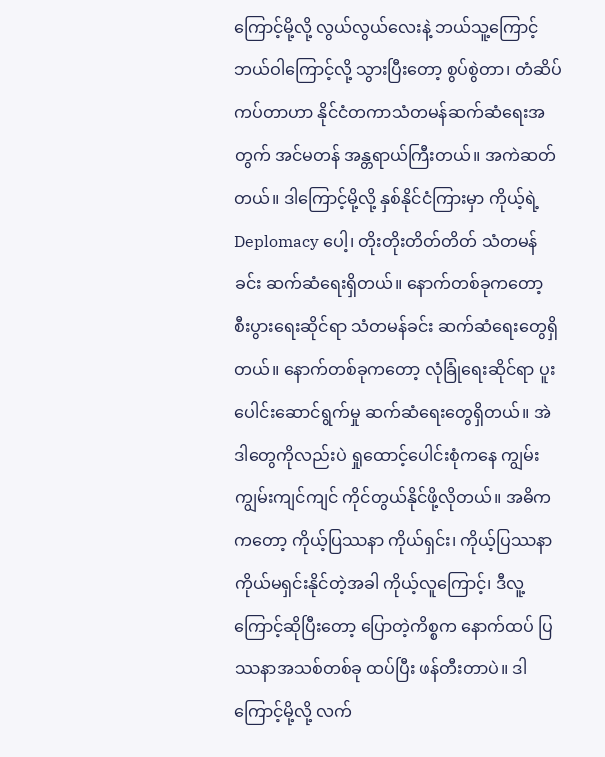ကြောင့်မို့လို့ လွယ်လွယ်လေးနဲ့ ဘယ်သူ့ကြောင့် ဘယ်ဝါကြောင့်လို့ သွားပြီးတော့ စွပ်စွဲတာ၊ တံဆိပ်ကပ်တာဟာ နိုင်ငံတကာသံတမန်ဆက်ဆံရေးအတွက် အင်မတန် အန္တရာယ်ကြီးတယ်။ အကဲဆတ်တယ်။ ဒါကြောင့်မို့လို့ နှစ်နိုင်ငံကြားမှာ ကိုယ့်ရဲ့ Deplomacy ပေါ့၊ တိုးတိုးတိတ်တိတ် သံတမန်ခင်း ဆက်ဆံရေးရှိတယ်။ နောက်တစ်ခုကတော့ စီးပွားရေးဆိုင်ရာ သံတမန်ခင်း ဆက်ဆံရေးတွေရှိတယ်။ နောက်တစ်ခုကတော့ လုံခြုံရေးဆိုင်ရာ ပူးပေါင်းဆောင်ရွက်မှု ဆက်ဆံရေးတွေရှိတယ်။ အဲဒါတွေကိုလည်းပဲ ရှုထောင့်ပေါင်းစုံကနေ ကျွမ်းကျွမ်းကျင်ကျင် ကိုင်တွယ်နိုင်ဖို့လိုတယ်။ အဓိကကတော့ ကိုယ့်ပြဿနာ ကိုယ်ရှင်း၊ ကိုယ့်ပြဿနာ ကိုယ်မရှင်းနိုင်တဲ့အခါ ကိုယ့်လူကြောင့်၊ ဒီလူ့ကြောင့်ဆိုပြီးတော့ ပြောတဲ့ကိစ္စက နောက်ထပ် ပြဿနာအသစ်တစ်ခု ထပ်ပြီး ဖန်တီးတာပဲ။ ဒါကြောင့်မို့လို့ လက်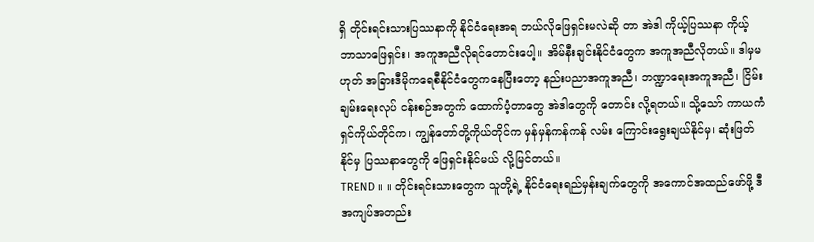ရှိ တိုင်းရင်းသားပြဿနာကို နိုင်ငံရေးအရ ဘယ်လိုဖြေရှင်းမလဲဆို တာ အဲဒါ ကိုယ့်ပြဿနာ ကိုယ့်ဘာသာဖြေရှင်း၊ အကူအညီလိုရင်တောင်းပေါ့။ အိမ်နီးချင်းနိုင်ငံတွေက အကူအညီလိုတယ်။ ဒါမှမဟုတ် အခြားဒီမိုကရေစီနိုင်ငံတွေကနေပြီးတော့ နည်းပညာအကူအညီ၊ ဘဏ္ဍာရေးအကူအညီ၊ ငြိမ်းချမ်းရေးလုပ် ငန်းစဉ်အတွက် ထောက်ပံ့တာတွေ အဲဒါတွေကို တောင်း လို့ရတယ်။ သို့သော် ကာယကံရှင်ကိုယ်တိုင်က၊ ကျွန်တော်တို့ကိုယ်တိုင်က မှန်မှန်ကန်ကန် လမ်း ကြောင်းရွေးချယ်နိုင်မှ၊ ဆုံးဖြတ်နိုင်မှ ပြဿနာတွေကို ဖြေရှင်းနိုင်မယ် လို့မြင်တယ်။
TREND ။ ။ တိုင်းရင်းသားတွေက သူတို့ရဲ့ နိုင်ငံရေးရည်မှန်းချက်တွေကို အကောင်အထည်ဖော်ဖို့ ဒီအကျပ်အတည်း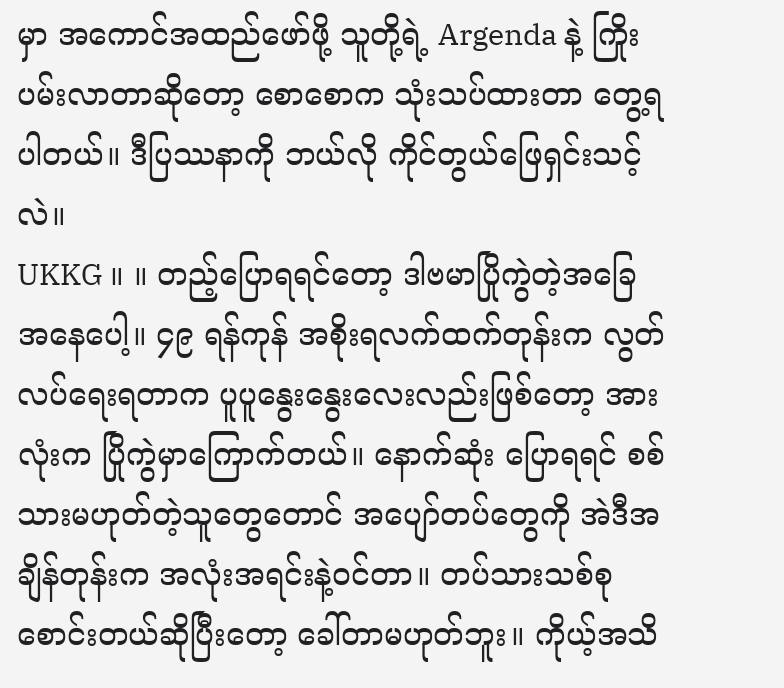မှာ အကောင်အထည်ဖော်ဖို့ သူတို့ရဲ့ Argenda နဲ့ ကြိုးပမ်းလာတာဆိုတော့ စောစောက သုံးသပ်ထားတာ တွေ့ရပါတယ်။ ဒီပြဿနာကို ဘယ်လို ကိုင်တွယ်ဖြေရှင်းသင့်လဲ။
UKKG ။ ။ တည့်ပြောရရင်တော့ ဒါဗမာပြိုကွဲတဲ့အခြေအနေပေါ့။ ၄၉ ရန်ကုန် အစိုးရလက်ထက်တုန်းက လွတ်လပ်ရေးရတာက ပူပူနွေးနွေးလေးလည်းဖြစ်တော့ အားလုံးက ပြိုကွဲမှာကြောက်တယ်။ နောက်ဆုံး ပြောရရင် စစ်သားမဟုတ်တဲ့သူတွေတောင် အပျော်တပ်တွေကို အဲဒီအချိန်တုန်းက အလုံးအရင်းနဲ့ဝင်တာ။ တပ်သားသစ်စုစောင်းတယ်ဆိုပြီးတော့ ခေါ်တာမဟုတ်ဘူး။ ကိုယ့်အသိ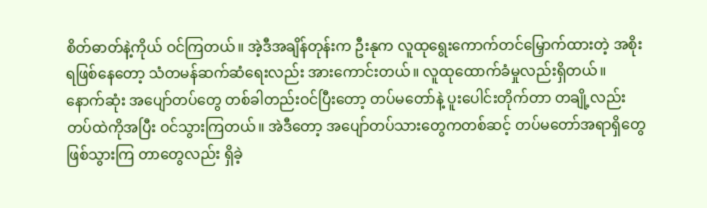စိတ်ဓာတ်နဲ့ကိုယ် ဝင်ကြတယ်။ အဲ့ဒီအချိန်တုန်းက ဦးနုက လူထုရွေးကောက်တင်မြှောက်ထားတဲ့ အစိုးရဖြစ်နေတော့ သံတမန်ဆက်ဆံရေးလည်း အားကောင်းတယ်။ လူထုထောက်ခံမှုလည်းရှိတယ်။ နောက်ဆုံး အပျော်တပ်တွေ တစ်ခါတည်းဝင်ပြီးတော့ တပ်မတော်နဲ့ ပူးပေါင်းတိုက်တာ တချို့လည်း တပ်ထဲကိုအပြီး ဝင်သွားကြတယ်။ အဲဒီတော့ အပျော်တပ်သားတွေကတစ်ဆင့် တပ်မတော်အရာရှိတွေ ဖြစ်သွားကြ တာတွေလည်း ရှိခဲ့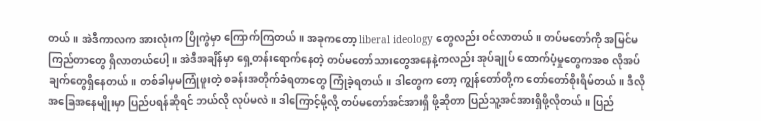တယ်။ အဲဒီကာလက အားလုံးက ပြိုကွဲမှာ ကြောက်ကြတယ်။ အခုကတော့ liberal ideology တွေလည်း ဝင်လာတယ်။ တပ်မတော်ကို အမြင်မကြည်တာတွေ ရှိလာတယ်ပေါ့။ အဲဒီအချိန်မှာ ရှေ့တန်းရောက်နေတဲ့ တပ်မတော်သားတွေအနေနဲ့ကလည်း အုပ်ချုပ် ထောက်ပံ့မှုတွေကအစ လိုအပ်ချက်တွေရှိနေတယ်။ တစ်ခါမှမကြုံဖူးတဲ့ စခန်းအတိုက်ခံရတာတွေ ကြုံခဲ့ရတယ်။ ဒါတွေက တော့ ကျွန်တော်တို့က တော်တော်စိုးရိမ်တယ်။ ဒီလို အခြေအနေမျိုးမှာ ပြည်ပရန်ဆိုရင် ဘယ်လို လုပ်မလဲ။ ဒါကြောင့်မို့လို့ တပ်မတော်အင်အားရှိ ဖို့ဆိုတာ ပြည်သူ့အင်အားရှိဖို့လိုတယ်။ ပြည်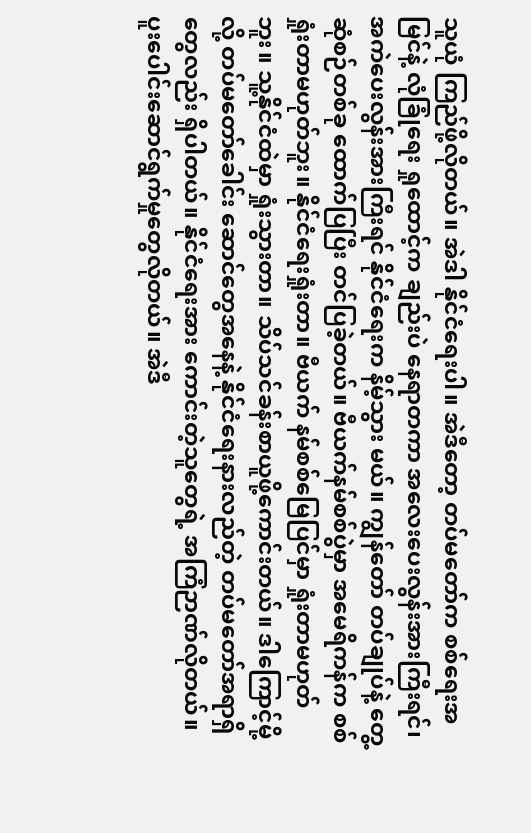သူယုံ ကြည်ဖို့လိုတယ်။ အဲဒါ နိုင်ငံရေးပါ။ အဲဒီတော့ တပ်မတော်က စစ်ရေးအမြင်နဲ့ လုံခြုံရေး ရှုထောင့်က ချည်းပဲ နေရာတကာ အလေးပေးလွန်းအားကြီးရင်၊ အကဲပေးလွန်းအားကြီးရင် နိုင်ငံရေးက နိမ့်သွား မယ်။ ကျွန်တော် တပ်ချုပ်နဲ့ တွေ့ဆုံစဉ်တစ်ခု ထောက်ပြပြီး တင်ပြခဲ့တယ်။ ဗီယက်နမ်စစ်ပွဲမှာ အမေရိကန်က စစ်ရှုံးတာမဟုတ်ဘူး။ နိုင်ငံရေးရှုံးတာ။ ဗီယက် နမ်စစ်မြေပြင်မှာ ရှုံးတာမဟုတ်ဘူး။ သူ့နိုင်ငံထဲမှာ ရှုံးသွားတာ။ သိပ်သင်ခန်းစာယူဖို့ကောင်းတယ်။ ဒါကြောင့်မို့လို့ တပ်မတော်ခေါင်း ဆောင်တွေအနေနဲ့ နိုင်ငံရေးနားလည်တဲ့ တပ်မတော်အရာရှိတွေလည်း ရှိပါတယ်။ နိုင်ငံရေးအား ကောင်းတဲ့သူတွေရဲ့ အကြံဉာဏ်လိုတယ်။ ပူးပေါင်းဆောင်ရွက်မှုတွေလိုတယ်။ အဲဒီ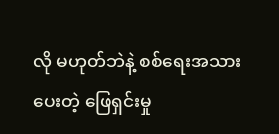လို မဟုတ်ဘဲနဲ့ စစ်ရေးအသားပေးတဲ့ ဖြေရှင်းမှု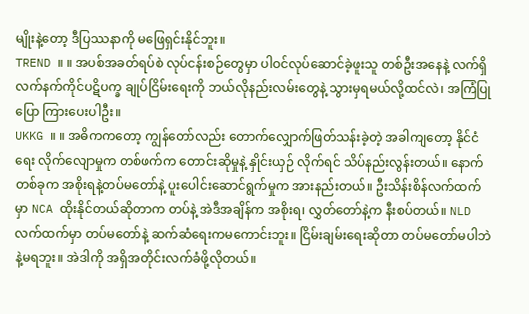မျိုးနဲ့တော့ ဒီပြဿနာကို မဖြေရှင်းနိုင်ဘူး။
TREND ။ ။ အပစ်အခတ်ရပ်စဲ လုပ်ငန်းစဉ်တွေမှာ ပါဝင်လုပ်ဆောင်ခဲ့ဖူးသူ တစ်ဦးအနေနဲ့ လက်ရှိ လက်နက်ကိုင်ပဋိပက္ခ ချုပ်ငြိမ်းရေးကို ဘယ်လိုနည်းလမ်းတွေနဲ့ သွားမှရမယ်လို့ထင်လဲ၊ အကြံပြုပြော ကြားပေးပါဦး။
UKKG ။ ။ အဓိကကတော့ ကျွန်တော်လည်း တောက်လျှောက်ဖြတ်သန်းခဲ့တဲ့ အခါကျတော့ နိုင်ငံရေး လိုက်လျောမှုက တစ်ဖက်က တောင်းဆိုမှုနဲ့ နှိုင်းယှဉ် လိုက်ရင် သိပ်နည်းလွန်းတယ်။ နောက်တစ်ခုက အစိုးရနဲ့တပ်မတော်နဲ့ ပူးပေါင်းဆောင်ရွက်မှုက အားနည်းတယ်။ ဦးသိန်းစိန်လက်ထက်မှာ NCA ထိုးနိုင်တယ်ဆိုတာက တပ်နဲ့ အဲဒီအချိန်က အစိုးရ၊ လွှတ်တော်နဲ့က နီးစပ်တယ်။ NLD လက်ထက်မှာ တပ်မတော်နဲ့ ဆက်ဆံရေးကမကောင်းဘူး။ ငြိမ်းချမ်းရေးဆိုတာ တပ်မတော်မပါဘဲနဲ့မရဘူး။ အဲဒါကို အရှိအတိုင်းလက်ခံဖို့လိုတယ်။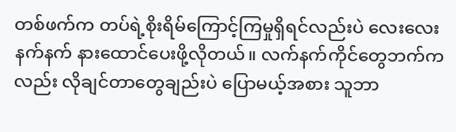တစ်ဖက်က တပ်ရဲ့စိုးရိမ်ကြောင့်ကြမှုရှိရင်လည်းပဲ လေးလေးနက်နက် နားထောင်ပေးဖို့လိုတယ်။ လက်နက်ကိုင်တွေဘက်ကလည်း လိုချင်တာတွေချည်းပဲ ပြောမယ့်အစား သူဘာ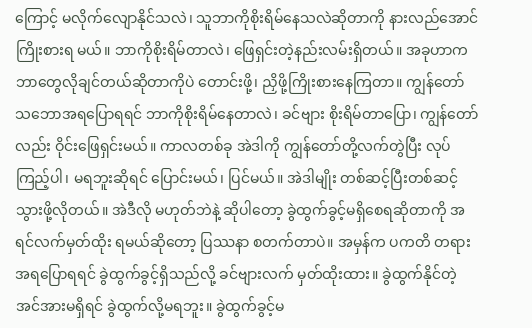ကြောင့် မလိုက်လျောနိုင်သလဲ၊ သူဘာကိုစိုးရိမ်နေသလဲဆိုတာကို နားလည်အောင် ကြိုးစားရ မယ်။ ဘာကိုစိုးရိမ်တာလဲ၊ ဖြေရှင်းတဲ့နည်းလမ်းရှိတယ်။ အခုဟာက ဘာတွေလိုချင်တယ်ဆိုတာကိုပဲ တောင်းဖို့၊ ညှိဖို့ကြိုးစားနေကြတာ။ ကျွန်တော် သဘောအရပြောရရင် ဘာကိုစိုးရိမ်နေတာလဲ၊ ခင်ဗျား စိုးရိမ်တာပြော၊ ကျွန်တော်လည်း ဝိုင်းဖြေရှင်းမယ်။ ကာလတစ်ခု အဲဒါကို ကျွန်တော်တို့လက်တွဲပြီး လုပ်ကြည့်ပါ၊ မရဘူးဆိုရင် ပြောင်းမယ်၊ ပြင်မယ်။ အဲဒါမျိုး တစ်ဆင့်ပြီးတစ်ဆင့် သွားဖို့လိုတယ်။ အဲဒီလို မဟုတ်ဘဲနဲ့ ဆိုပါတော့ ခွဲထွက်ခွင့်မရှိစေရဆိုတာကို အရင်လက်မှတ်ထိုး ရမယ်ဆိုတော့ ပြဿနာ စတက်တာပဲ။ အမှန်က ပကတိ တရားအရပြောရရင် ခွဲထွက်ခွင့်ရှိသည်လို့ ခင်ဗျားလက် မှတ်ထိုးထား။ ခွဲထွက်နိုင်တဲ့ အင်အားမရှိရင် ခွဲထွက်လို့မရဘူး။ ခွဲထွက်ခွင့်မ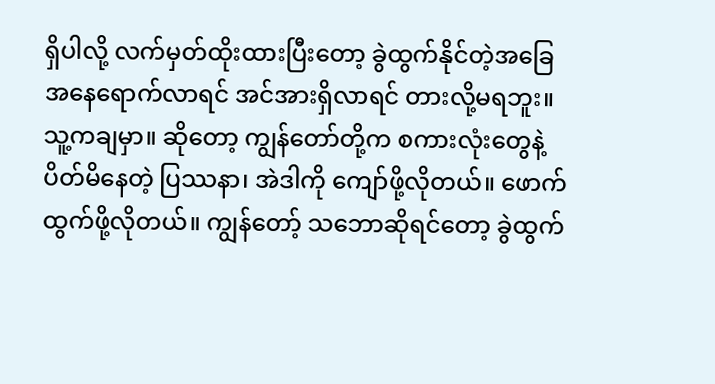ရှိပါလို့ လက်မှတ်ထိုးထားပြီးတော့ ခွဲထွက်နိုင်တဲ့အခြေအနေရောက်လာရင် အင်အားရှိလာရင် တားလို့မရဘူး။ သူ့ကချမှာ။ ဆိုတော့ ကျွန်တော်တို့က စကားလုံးတွေနဲ့ ပိတ်မိနေတဲ့ ပြဿနာ၊ အဲဒါကို ကျော်ဖို့လိုတယ်။ ဖောက်ထွက်ဖို့လိုတယ်။ ကျွန်တော့် သဘောဆိုရင်တော့ ခွဲထွက်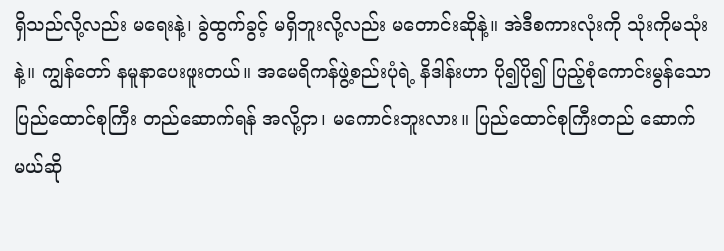ရှိသည်လို့လည်း မရေးနဲ့၊ ခွဲထွက်ခွင့် မရှိဘူးလို့လည်း မတောင်းဆိုနဲ့။ အဲဒီစကားလုံးကို သုံးကိုမသုံးနဲ့။ ကျွန်တော် နမူနာပေးဖူးတယ်။ အမေရိကန်ဖွဲ့စည်းပုံရဲ့ နိဒါန်းဟာ ပို၍ပို၍ ပြည့်စုံကောင်းမွန်သော ပြည်ထောင်စုကြီး တည်ဆောက်ရန် အလို့ငှာ၊ မကောင်းဘူးလား။ ပြည်ထောင်စုကြီးတည် ဆောက်မယ်ဆို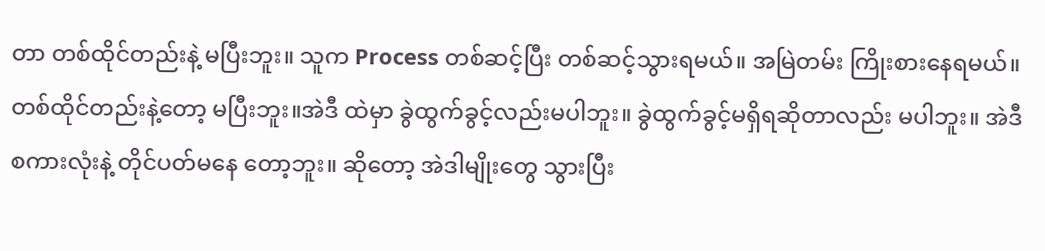တာ တစ်ထိုင်တည်းနဲ့ မပြီးဘူး။ သူက Process တစ်ဆင့်ပြီး တစ်ဆင့်သွားရမယ်။ အမြဲတမ်း ကြိုးစားနေရမယ်။ တစ်ထိုင်တည်းနဲ့တော့ မပြီးဘူး။အဲဒီ ထဲမှာ ခွဲထွက်ခွင့်လည်းမပါဘူး။ ခွဲထွက်ခွင့်မရှိရဆိုတာလည်း မပါဘူး။ အဲဒီစကားလုံးနဲ့ တိုင်ပတ်မနေ တော့ဘူး။ ဆိုတော့ အဲဒါမျိုးတွေ သွားပြီး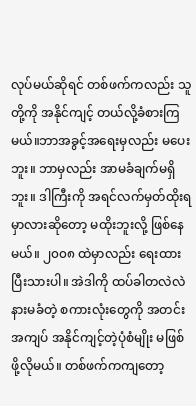လုပ်မယ်ဆိုရင် တစ်ဖက်ကလည်း သူတို့ကို အနိုင်ကျင့် တယ်လို့ခံစားကြမယ်။ဘာအခွင့်အရေးမှလည်း မပေးဘူး။ ဘာမှလည်း အာမခံချက်မရှိဘူး။ ဒါကြီးကို အရင်လက်မှတ်ထိုးရမှာလားဆိုတော့ မထိုးဘူးလို့ ဖြစ်နေမယ်။ ၂၀၀၈ ထဲမှာလည်း ရေးထားပြီးသားပါ။ အဲဒါကို ထပ်ခါတလဲလဲ နားမခံတဲ့ စကားလုံးတွေကို အတင်းအကျပ် အနိုင်ကျင့်တဲ့ပုံစံမျိုး မဖြစ်ဖို့လိုမယ်။ တစ်ဖက်ကကျတော့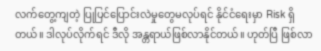လက်တွေ့ကျတဲ့ ပြုပြင်ပြောင်းလဲမှုတွေမလုပ်ရင် နိုင်ငံရေးမှာ Risk ရှိတယ်။ ဒါလုပ်လိုက်ရင် ဒီလို အန္တရာယ်ဖြစ်လာနိုင်တယ်။ ဟုတ်ပြီ ဖြစ်လာ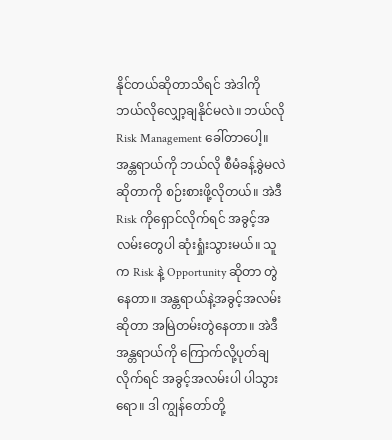နိုင်တယ်ဆိုတာသိရင် အဲဒါကို ဘယ်လိုလျှော့ချနိုင်မလဲ။ ဘယ်လို Risk Management ခေါ်တာပေါ့။ အန္တရာယ်ကို ဘယ်လို စီမံခန့်ခွဲမလဲဆိုတာကို စဉ်းစားဖို့လိုတယ်။ အဲဒီ Risk ကိုရှောင်လိုက်ရင် အခွင့်အလမ်းတွေပါ ဆုံးရှုံးသွားမယ်။ သူက Risk နဲ့ Opportunity ဆိုတာ တွဲနေတာ။ အန္တရာယ်နဲ့အခွင့်အလမ်းဆိုတာ အမြဲတမ်းတွဲနေတာ။ အဲဒီ အန္တရာယ်ကို ကြောက်လို့ပုတ်ချလိုက်ရင် အခွင့်အလမ်းပါ ပါသွားရော။ ဒါ ကျွန်တော်တို့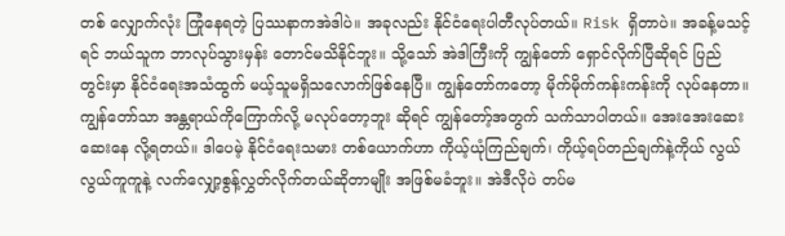တစ် လျှောက်လုံး ကြုံနေရတဲ့ ပြဿနာကအဲဒါပဲ။ အခုလည်း နိုင်ငံရေးပါတီလုပ်တယ်။ Risk ရှိတာပဲ။ အခန့်မသင့်ရင် ဘယ်သူက ဘာလုပ်သွားမှန်း တောင်မသိနိုင်ဘူး။ သို့သော် အဲဒါကြီးကို ကျွန်တော် ရှောင်လိုက်ပြီဆိုရင် ပြည်တွင်းမှာ နိုင်ငံရေးအသံထွက် မယ့်သူမရှိသလောက်ဖြစ်နေပြီ။ ကျွန်တော်ကတော့ မိုက်မိုက်ကန်းကန်းကို လုပ်နေတာ။ ကျွန်တော်သာ အန္တရာယ်ကိုကြောက်လို့ မလုပ်တော့ဘူး ဆိုရင် ကျွန်တော့်အတွက် သက်သာပါတယ်။ အေးအေးဆေးဆေးနေ လို့ရတယ်။ ဒါပေမဲ့ နိုင်ငံရေးသမား တစ်ယောက်ဟာ ကိုယ့်ယုံကြည်ချက်၊ ကိုယ့်ရပ်တည်ချက်နဲ့ကိုယ် လွယ်လွယ်ကူကူနဲ့ လက်လျှော့စွန့်လွှတ်လိုက်တယ်ဆိုတာမျိုး အဖြစ်မခံဘူး။ အဲဒီလိုပဲ တပ်မ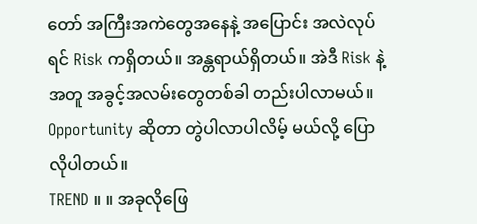တော် အကြီးအကဲတွေအနေနဲ့ အပြောင်း အလဲလုပ်ရင် Risk ကရှိတယ်။ အန္တရာယ်ရှိတယ်။ အဲဒီ Risk နဲ့အတူ အခွင့်အလမ်းတွေတစ်ခါ တည်းပါလာမယ်။ Opportunity ဆိုတာ တွဲပါလာပါလိမ့် မယ်လို့ ပြောလိုပါတယ်။
TREND ။ ။ အခုလိုဖြေ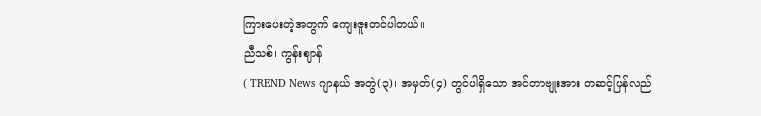ကြားပေးတဲ့အတွက် ကျေးဇူးတင်ပါတယ်။
ညီသစ်၊ ကွန်းဈာန်
( TREND News ဂျာနယ် အတွဲ(၃)၊ အမှတ်(၄) တွင်ပါရှိသော အင်တာဗျုးအား တဆင့်ပြန်လည်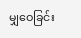မျှဝေခြင်း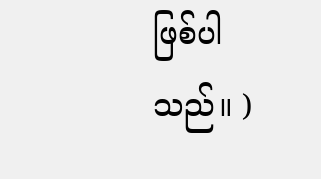ဖြစ်ပါသည်။ )